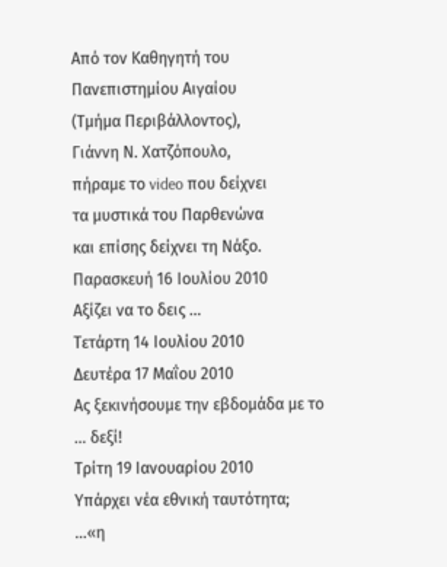Από τον Καθηγητή του Πανεπιστημίου Αιγαίου
(Τμήμα Περιβάλλοντος),
Γιάννη Ν. Χατζόπουλο,
πήραμε το video που δείχνει
τα μυστικά του Παρθενώνα
και επίσης δείχνει τη Νάξο.
Παρασκευή 16 Ιουλίου 2010
Αξίζει να το δεις …
Τετάρτη 14 Ιουλίου 2010
Δευτέρα 17 Μαΐου 2010
Ας ξεκινήσουμε την εβδομάδα με το … δεξί!
Τρίτη 19 Ιανουαρίου 2010
Υπάρχει νέα εθνική ταυτότητα;
…«η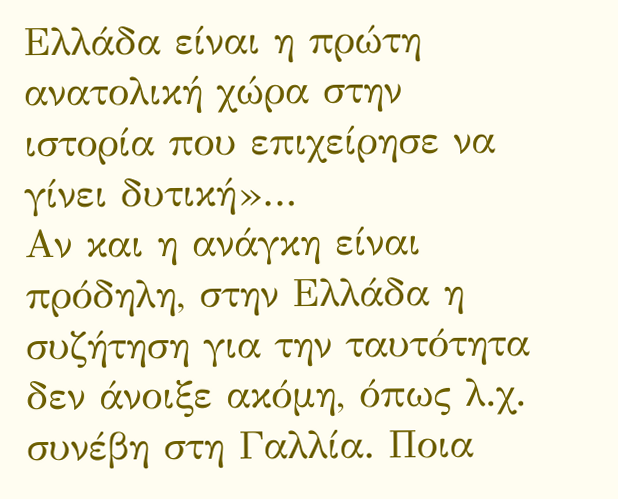Ελλάδα είναι η πρώτη ανατολική χώρα στην ιστορία που επιχείρησε να γίνει δυτική»…
Αν και η ανάγκη είναι πρόδηλη, στην Ελλάδα η συζήτηση για την ταυτότητα δεν άνοιξε ακόμη, όπως λ.χ. συνέβη στη Γαλλία. Ποια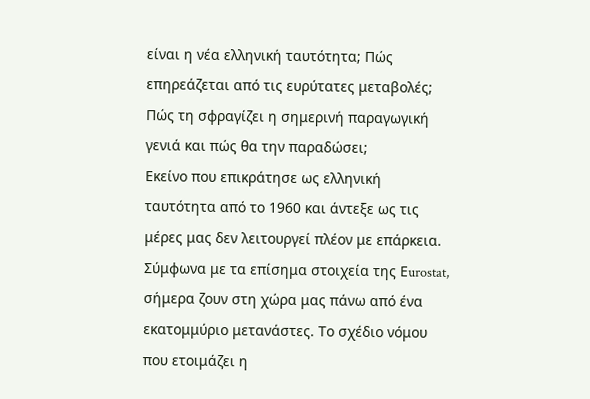είναι η νέα ελληνική ταυτότητα; Πώς επηρεάζεται από τις ευρύτατες μεταβολές;
Πώς τη σφραγίζει η σημερινή παραγωγική γενιά και πώς θα την παραδώσει;
Εκείνο που επικράτησε ως ελληνική ταυτότητα από το 1960 και άντεξε ως τις μέρες μας δεν λειτουργεί πλέον με επάρκεια.
Σύμφωνα με τα επίσημα στοιχεία της Εurostat, σήμερα ζουν στη χώρα μας πάνω από ένα εκατομμύριο μετανάστες. Το σχέδιο νόμου που ετοιμάζει η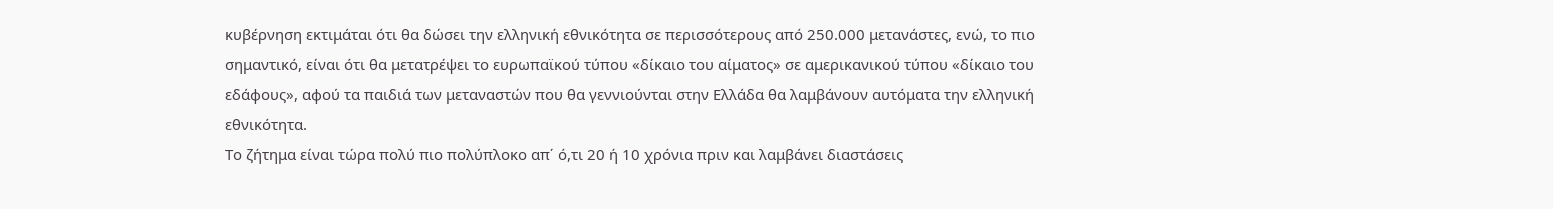κυβέρνηση εκτιμάται ότι θα δώσει την ελληνική εθνικότητα σε περισσότερους από 250.000 μετανάστες, ενώ, το πιο σημαντικό, είναι ότι θα μετατρέψει το ευρωπαϊκού τύπου «δίκαιο του αίματος» σε αμερικανικού τύπου «δίκαιο του εδάφους», αφού τα παιδιά των μεταναστών που θα γεννιούνται στην Ελλάδα θα λαμβάνουν αυτόματα την ελληνική εθνικότητα.
Το ζήτημα είναι τώρα πολύ πιο πολύπλοκο απ΄ ό,τι 20 ή 10 χρόνια πριν και λαμβάνει διαστάσεις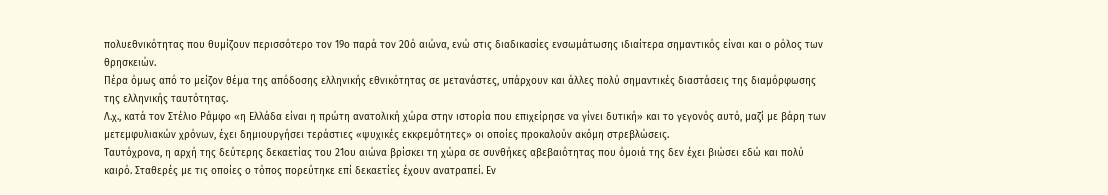πολυεθνικότητας που θυμίζουν περισσότερο τον 19ο παρά τον 20ό αιώνα, ενώ στις διαδικασίες ενσωμάτωσης ιδιαίτερα σημαντικός είναι και ο ρόλος των θρησκειών.
Πέρα όμως από το μείζον θέμα της απόδοσης ελληνικής εθνικότητας σε μετανάστες, υπάρχουν και άλλες πολύ σημαντικές διαστάσεις της διαμόρφωσης της ελληνικής ταυτότητας.
Λ.χ., κατά τον Στέλιο Ράμφο «η Ελλάδα είναι η πρώτη ανατολική χώρα στην ιστορία που επιχείρησε να γίνει δυτική» και το γεγονός αυτό, μαζί με βάρη των μετεμφυλιακών χρόνων, έχει δημιουργήσει τεράστιες «ψυχικές εκκρεμότητες» οι οποίες προκαλούν ακόμη στρεβλώσεις.
Ταυτόχρονα, η αρχή της δεύτερης δεκαετίας του 21ου αιώνα βρίσκει τη χώρα σε συνθήκες αβεβαιότητας που όμοιά της δεν έχει βιώσει εδώ και πολύ καιρό. Σταθερές με τις οποίες ο τόπος πορεύτηκε επί δεκαετίες έχουν ανατραπεί. Εν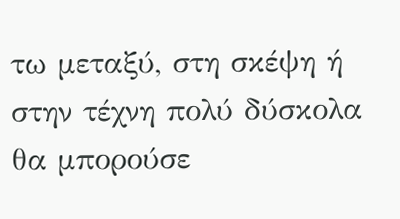τω μεταξύ, στη σκέψη ή στην τέχνη πολύ δύσκολα θα μπορούσε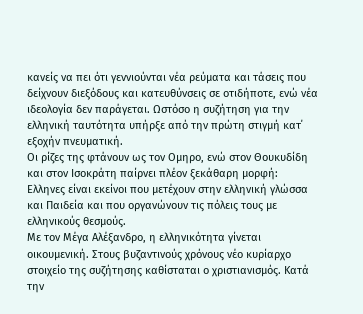κανείς να πει ότι γεννιούνται νέα ρεύματα και τάσεις που δείχνουν διεξόδους και κατευθύνσεις σε οτιδήποτε, ενώ νέα ιδεολογία δεν παράγεται. Ωστόσο η συζήτηση για την ελληνική ταυτότητα υπήρξε από την πρώτη στιγμή κατ΄ εξοχήν πνευματική.
Οι ρίζες της φτάνουν ως τον Ομηρο, ενώ στον Θουκυδίδη και στον Ισοκράτη παίρνει πλέον ξεκάθαρη μορφή:
Ελληνες είναι εκείνοι που μετέχουν στην ελληνική γλώσσα και Παιδεία και που οργανώνουν τις πόλεις τους με ελληνικούς θεσμούς.
Με τον Μέγα Αλέξανδρο, η ελληνικότητα γίνεται οικουμενική. Στους βυζαντινούς χρόνους νέο κυρίαρχο στοιχείο της συζήτησης καθίσταται ο χριστιανισμός. Κατά την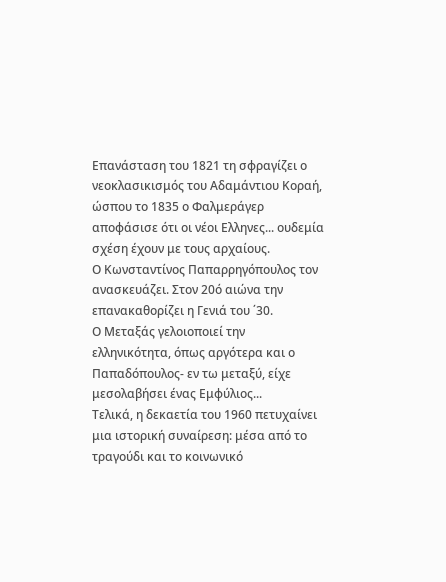Επανάσταση του 1821 τη σφραγίζει ο νεοκλασικισμός του Αδαμάντιου Κοραή, ώσπου το 1835 ο Φαλμεράγερ αποφάσισε ότι οι νέοι Ελληνες... ουδεμία σχέση έχουν με τους αρχαίους.
Ο Κωνσταντίνος Παπαρρηγόπουλος τον ανασκευάζει. Στον 20ό αιώνα την επανακαθορίζει η Γενιά του ΄30.
Ο Μεταξάς γελοιοποιεί την ελληνικότητα, όπως αργότερα και ο Παπαδόπουλος- εν τω μεταξύ, είχε μεσολαβήσει ένας Εμφύλιος...
Τελικά, η δεκαετία του 1960 πετυχαίνει μια ιστορική συναίρεση: μέσα από το τραγούδι και το κοινωνικό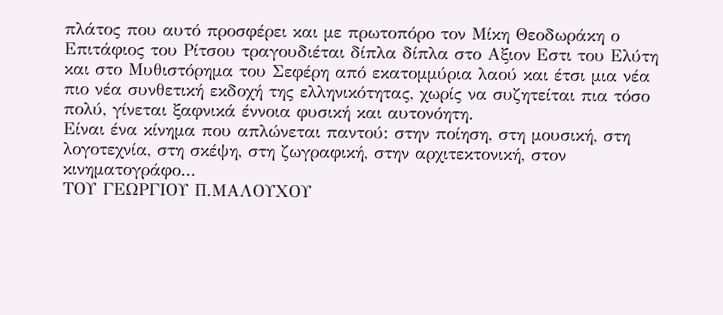πλάτος που αυτό προσφέρει και με πρωτοπόρο τον Μίκη Θεοδωράκη ο Επιτάφιος του Ρίτσου τραγουδιέται δίπλα δίπλα στο Αξιον Εστι του Ελύτη και στο Μυθιστόρημα του Σεφέρη από εκατομμύρια λαού και έτσι μια νέα πιο νέα συνθετική εκδοχή της ελληνικότητας, χωρίς να συζητείται πια τόσο πολύ, γίνεται ξαφνικά έννοια φυσική και αυτονόητη.
Είναι ένα κίνημα που απλώνεται παντού: στην ποίηση, στη μουσική, στη λογοτεχνία, στη σκέψη, στη ζωγραφική, στην αρχιτεκτονική, στον κινηματογράφο...
ΤΟΥ ΓΕΩΡΓΙΟΥ Π.ΜΑΛΟΥΧΟΥ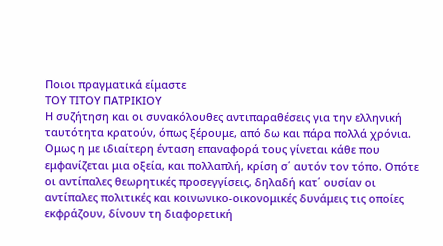Ποιοι πραγματικά είμαστε
ΤΟΥ ΤΙΤΟΥ ΠΑΤΡΙΚΙΟΥ
Η συζήτηση και οι συνακόλουθες αντιπαραθέσεις για την ελληνική ταυτότητα κρατούν, όπως ξέρουμε, από δω και πάρα πολλά χρόνια.
Ομως η με ιδιαίτερη ένταση επαναφορά τους γίνεται κάθε που εμφανίζεται μια οξεία, και πολλαπλή, κρίση σ΄ αυτόν τον τόπο. Οπότε οι αντίπαλες θεωρητικές προσεγγίσεις, δηλαδή κατ΄ ουσίαν οι αντίπαλες πολιτικές και κοινωνικο-οικονομικές δυνάμεις τις οποίες εκφράζουν, δίνουν τη διαφορετική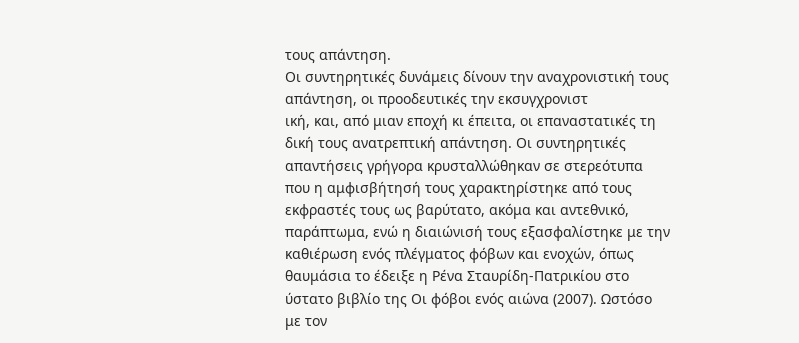τους απάντηση.
Οι συντηρητικές δυνάμεις δίνουν την αναχρονιστική τους απάντηση, οι προοδευτικές την εκσυγχρονιστ
ική, και, από μιαν εποχή κι έπειτα, οι επαναστατικές τη δική τους ανατρεπτική απάντηση. Οι συντηρητικές απαντήσεις γρήγορα κρυσταλλώθηκαν σε στερεότυπα που η αμφισβήτησή τους χαρακτηρίστηκε από τους εκφραστές τους ως βαρύτατο, ακόμα και αντεθνικό, παράπτωμα, ενώ η διαιώνισή τους εξασφαλίστηκε με την καθιέρωση ενός πλέγματος φόβων και ενοχών, όπως θαυμάσια το έδειξε η Ρένα Σταυρίδη-Πατρικίου στο ύστατο βιβλίο της Οι φόβοι ενός αιώνα (2007). Ωστόσο με τον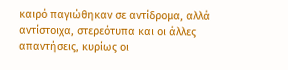καιρό παγιώθηκαν σε αντίδρομα, αλλά αντίστοιχα, στερεότυπα και οι άλλες απαντήσεις, κυρίως οι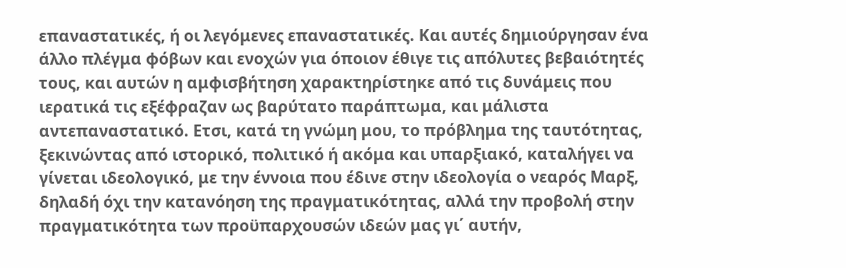επαναστατικές, ή οι λεγόμενες επαναστατικές. Και αυτές δημιούργησαν ένα άλλο πλέγμα φόβων και ενοχών για όποιον έθιγε τις απόλυτες βεβαιότητές τους, και αυτών η αμφισβήτηση χαρακτηρίστηκε από τις δυνάμεις που ιερατικά τις εξέφραζαν ως βαρύτατο παράπτωμα, και μάλιστα αντεπαναστατικό. Ετσι, κατά τη γνώμη μου, το πρόβλημα της ταυτότητας, ξεκινώντας από ιστορικό, πολιτικό ή ακόμα και υπαρξιακό, καταλήγει να γίνεται ιδεολογικό, με την έννοια που έδινε στην ιδεολογία ο νεαρός Μαρξ, δηλαδή όχι την κατανόηση της πραγματικότητας, αλλά την προβολή στην πραγματικότητα των προϋπαρχουσών ιδεών μας γι΄ αυτήν,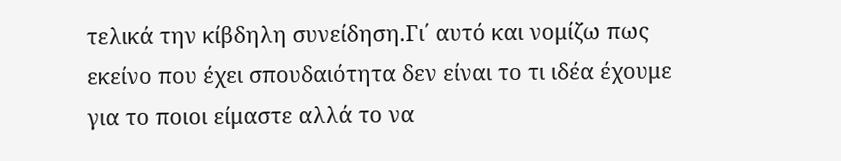τελικά την κίβδηλη συνείδηση.Γι΄ αυτό και νομίζω πως εκείνο που έχει σπουδαιότητα δεν είναι το τι ιδέα έχουμε για το ποιοι είμαστε αλλά το να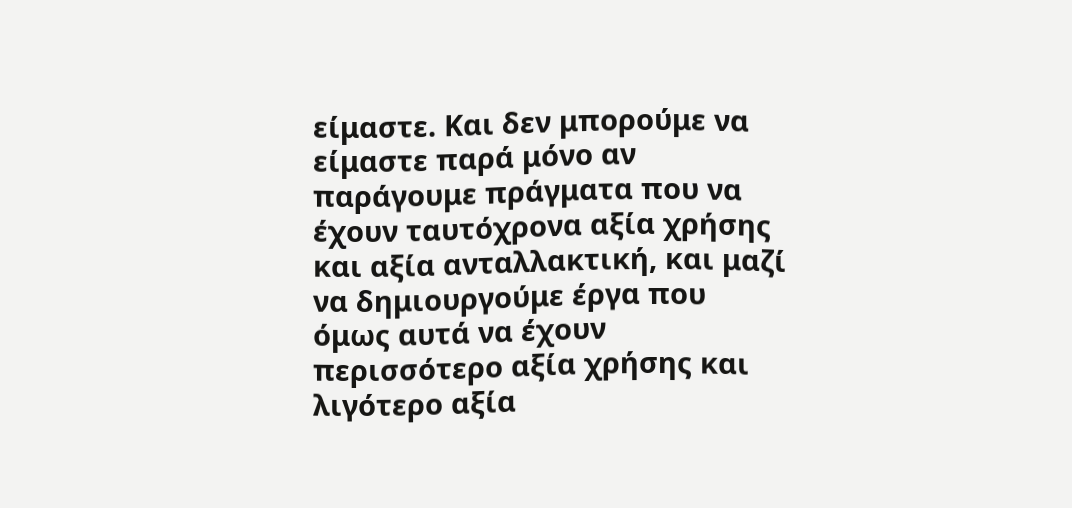είμαστε. Και δεν μπορούμε να είμαστε παρά μόνο αν παράγουμε πράγματα που να έχουν ταυτόχρονα αξία χρήσης και αξία ανταλλακτική, και μαζί να δημιουργούμε έργα που όμως αυτά να έχουν περισσότερο αξία χρήσης και λιγότερο αξία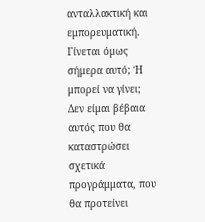ανταλλακτική και εμπορευματική.
Γίνεται όμως σήμερα αυτό; Ή μπορεί να γίνει; Δεν είμαι βέβαια αυτός που θα καταστρώσει σχετικά προγράμματα, που θα προτείνει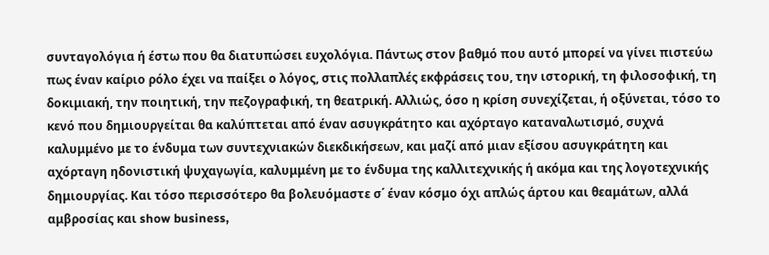συνταγολόγια ή έστω που θα διατυπώσει ευχολόγια. Πάντως στον βαθμό που αυτό μπορεί να γίνει πιστεύω πως έναν καίριο ρόλο έχει να παίξει ο λόγος, στις πολλαπλές εκφράσεις του, την ιστορική, τη φιλοσοφική, τη δοκιμιακή, την ποιητική, την πεζογραφική, τη θεατρική. Αλλιώς, όσο η κρίση συνεχίζεται, ή οξύνεται, τόσο το κενό που δημιουργείται θα καλύπτεται από έναν ασυγκράτητο και αχόρταγο καταναλωτισμό, συχνά καλυμμένο με το ένδυμα των συντεχνιακών διεκδικήσεων, και μαζί από μιαν εξίσου ασυγκράτητη και αχόρταγη ηδονιστική ψυχαγωγία, καλυμμένη με το ένδυμα της καλλιτεχνικής ή ακόμα και της λογοτεχνικής δημιουργίας. Και τόσο περισσότερο θα βολευόμαστε σ΄ έναν κόσμο όχι απλώς άρτου και θεαμάτων, αλλά αμβροσίας και show business,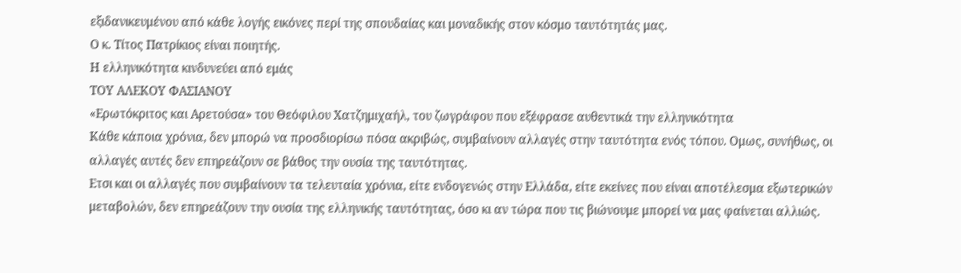εξιδανικευμένου από κάθε λογής εικόνες περί της σπουδαίας και μοναδικής στον κόσμο ταυτότητάς μας.
Ο κ. Τίτος Πατρίκιος είναι ποιητής.
Η ελληνικότητα κινδυνεύει από εμάς
ΤΟΥ ΑΛΕΚΟΥ ΦΑΣΙΑΝΟΥ
«Ερωτόκριτος και Αρετούσα» του Θεόφιλου Χατζημιχαήλ, του ζωγράφου που εξέφρασε αυθεντικά την ελληνικότητα
Κάθε κάποια χρόνια, δεν μπορώ να προσδιορίσω πόσα ακριβώς, συμβαίνουν αλλαγές στην ταυτότητα ενός τόπου. Ομως, συνήθως, οι αλλαγές αυτές δεν επηρεάζουν σε βάθος την ουσία της ταυτότητας.
Ετσι και οι αλλαγές που συμβαίνουν τα τελευταία χρόνια, είτε ενδογενώς στην Ελλάδα, είτε εκείνες που είναι αποτέλεσμα εξωτερικών μεταβολών, δεν επηρεάζουν την ουσία της ελληνικής ταυτότητας, όσο κι αν τώρα που τις βιώνουμε μπορεί να μας φαίνεται αλλιώς.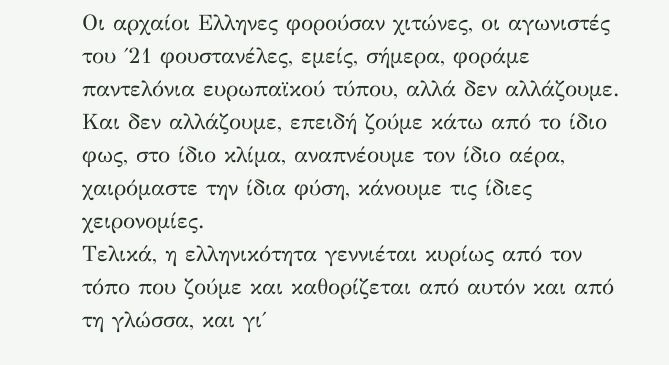Οι αρχαίοι Ελληνες φορούσαν χιτώνες, οι αγωνιστές του ΄21 φουστανέλες, εμείς, σήμερα, φοράμε παντελόνια ευρωπαϊκού τύπου, αλλά δεν αλλάζουμε. Και δεν αλλάζουμε, επειδή ζούμε κάτω από το ίδιο φως, στο ίδιο κλίμα, αναπνέουμε τον ίδιο αέρα, χαιρόμαστε την ίδια φύση, κάνουμε τις ίδιες χειρονομίες.
Τελικά, η ελληνικότητα γεννιέται κυρίως από τον τόπο που ζούμε και καθορίζεται από αυτόν και από τη γλώσσα, και γι΄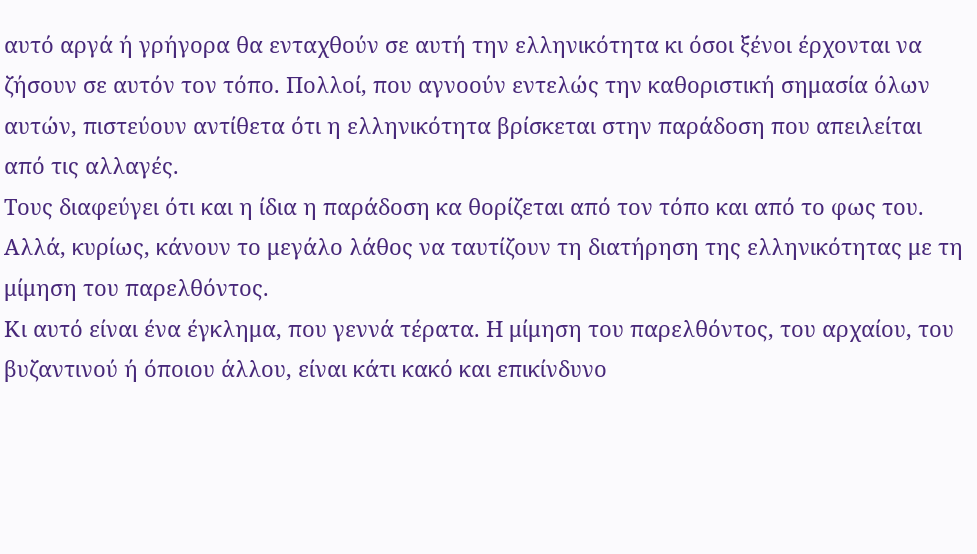αυτό αργά ή γρήγορα θα ενταχθούν σε αυτή την ελληνικότητα κι όσοι ξένοι έρχονται να ζήσουν σε αυτόν τον τόπο. Πολλοί, που αγνοούν εντελώς την καθοριστική σημασία όλων αυτών, πιστεύουν αντίθετα ότι η ελληνικότητα βρίσκεται στην παράδοση που απειλείται από τις αλλαγές.
Τους διαφεύγει ότι και η ίδια η παράδοση κα θορίζεται από τον τόπο και από το φως του. Αλλά, κυρίως, κάνουν το μεγάλο λάθος να ταυτίζουν τη διατήρηση της ελληνικότητας με τη μίμηση του παρελθόντος.
Κι αυτό είναι ένα έγκλημα, που γεννά τέρατα. Η μίμηση του παρελθόντος, του αρχαίου, του βυζαντινού ή όποιου άλλου, είναι κάτι κακό και επικίνδυνο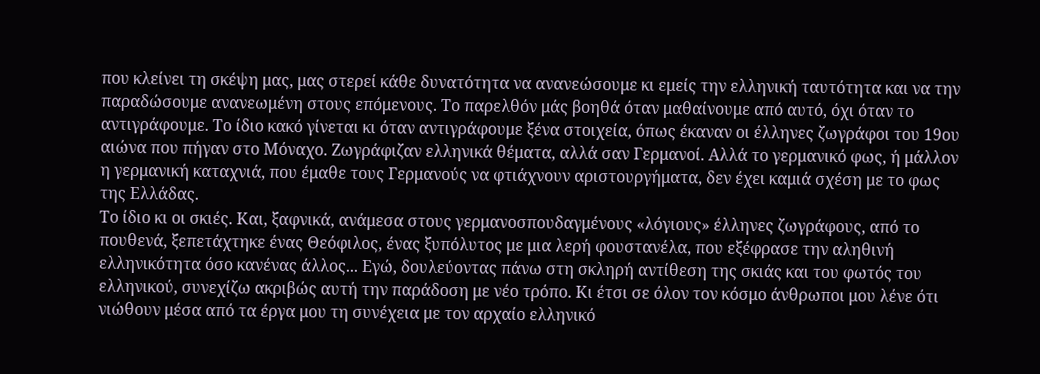που κλείνει τη σκέψη μας, μας στερεί κάθε δυνατότητα να ανανεώσουμε κι εμείς την ελληνική ταυτότητα και να την παραδώσουμε ανανεωμένη στους επόμενους. Το παρελθόν μάς βοηθά όταν μαθαίνουμε από αυτό, όχι όταν το αντιγράφουμε. Το ίδιο κακό γίνεται κι όταν αντιγράφουμε ξένα στοιχεία, όπως έκαναν οι έλληνες ζωγράφοι του 19ου αιώνα που πήγαν στο Μόναχο. Ζωγράφιζαν ελληνικά θέματα, αλλά σαν Γερμανοί. Αλλά το γερμανικό φως, ή μάλλον η γερμανική καταχνιά, που έμαθε τους Γερμανούς να φτιάχνουν αριστουργήματα, δεν έχει καμιά σχέση με το φως της Ελλάδας.
Το ίδιο κι οι σκιές. Και, ξαφνικά, ανάμεσα στους γερμανοσπουδαγμένους «λόγιους» έλληνες ζωγράφους, από το πουθενά, ξεπετάχτηκε ένας Θεόφιλος, ένας ξυπόλυτος με μια λερή φουστανέλα, που εξέφρασε την αληθινή ελληνικότητα όσο κανένας άλλος... Εγώ, δουλεύοντας πάνω στη σκληρή αντίθεση της σκιάς και του φωτός του ελληνικού, συνεχίζω ακριβώς αυτή την παράδοση με νέο τρόπο. Κι έτσι σε όλον τον κόσμο άνθρωποι μου λένε ότι νιώθουν μέσα από τα έργα μου τη συνέχεια με τον αρχαίο ελληνικό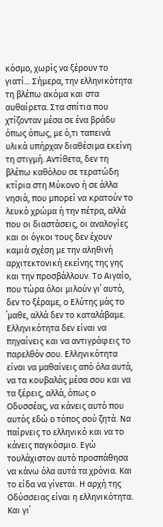κόσμο, χωρίς να ξέρουν το γιατί... Σήμερα, την ελληνικότητα τη βλέπω ακόμα και στα αυθαίρετα. Στα σπίτια που χτίζονταν μέσα σε ένα βράδυ όπως όπως, με ό,τι ταπεινά υλικά υπήρχαν διαθέσιμα εκείνη τη στιγμή. Αντίθετα, δεν τη βλέπω καθόλου σε τερατώδη κτίρια στη Μύκονο ή σε άλλα νησιά, που μπορεί να κρατούν το λευκό χρώμα ή την πέτρα, αλλά που οι διαστάσεις, οι αναλογίες και οι όγκοι τους δεν έχουν καμιά σχέση με την αληθινή αρχιτεκτονική εκείνης της γης και την προσβάλλουν. Το Αιγαίο, που τώρα όλοι μιλούν γι΄ αυτό, δεν το ξέραμε, ο Ελύτης μάς το ΄μαθε, αλλά δεν το καταλάβαμε. Ελληνικότητα δεν είναι να πηγαίνεις και να αντιγράφεις το παρελθόν σου. Ελληνικότητα είναι να μαθαίνεις από όλα αυτά, να τα κουβαλάς μέσα σου και να τα ξέρεις, αλλά, όπως ο Οδυσσέας, να κάνεις αυτό που αυτός εδώ ο τόπος σού ζητά. Να παίρνεις το ελληνικό και να το κάνεις παγκόσμιο. Εγώ τουλάχιστον αυτό προσπάθησα να κάνω όλα αυτά τα χρόνια. Και το είδα να γίνεται. Η αρχή της Οδύσσειας είναι η ελληνικότητα. Και γι΄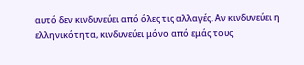αυτό δεν κινδυνεύει από όλες τις αλλαγές. Αν κινδυνεύει η ελληνικότητα, κινδυνεύει μόνο από εμάς τους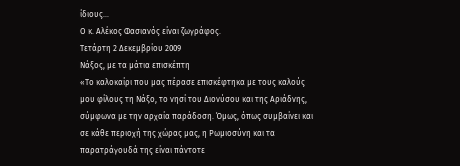ίδιους...
Ο κ. Αλέκος Φασιανός είναι ζωγράφος.
Τετάρτη 2 Δεκεμβρίου 2009
Νάξος, με τα μάτια επισκέπτη
«Το καλοκαίρι που μας πέρασε επισκέφτηκα με τους καλούς μου φίλους τη Νάξο, το νησί του Διονύσου και της Αριάδνης, σύμφωνα με την αρχαία παράδοση. Όμως, όπως συμβαίνει και σε κάθε περιοχή της χώρας μας, η Ρωμιοσύνη και τα παρατράγουδά της είναι πάντοτε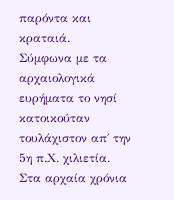παρόντα και κραταιά.
Σύμφωνα με τα αρχαιολογικά ευρήματα το νησί κατοικούταν τουλάχιστον απ΄ την 5η π.Χ. χιλιετία. Στα αρχαία χρόνια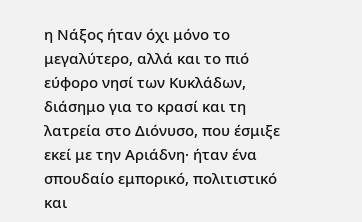η Νάξος ήταν όχι μόνο το μεγαλύτερο, αλλά και το πιό εύφορο νησί των Κυκλάδων, διάσημο για το κρασί και τη λατρεία στο Διόνυσο, που έσμιξε εκεί με την Αριάδνη· ήταν ένα σπουδαίο εμπορικό, πολιτιστικό και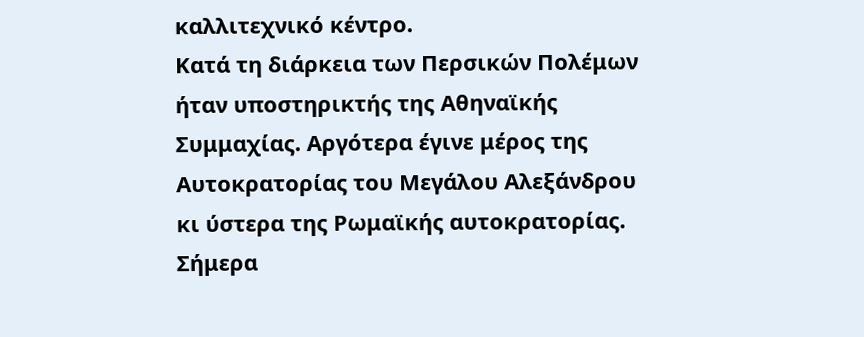καλλιτεχνικό κέντρο.
Κατά τη διάρκεια των Περσικών Πολέμων ήταν υποστηρικτής της Αθηναϊκής Συμμαχίας. Aργότερα έγινε μέρος της Αυτοκρατορίας του Μεγάλου Αλεξάνδρου κι ύστερα της Ρωμαϊκής αυτοκρατορίας.
Σήμερα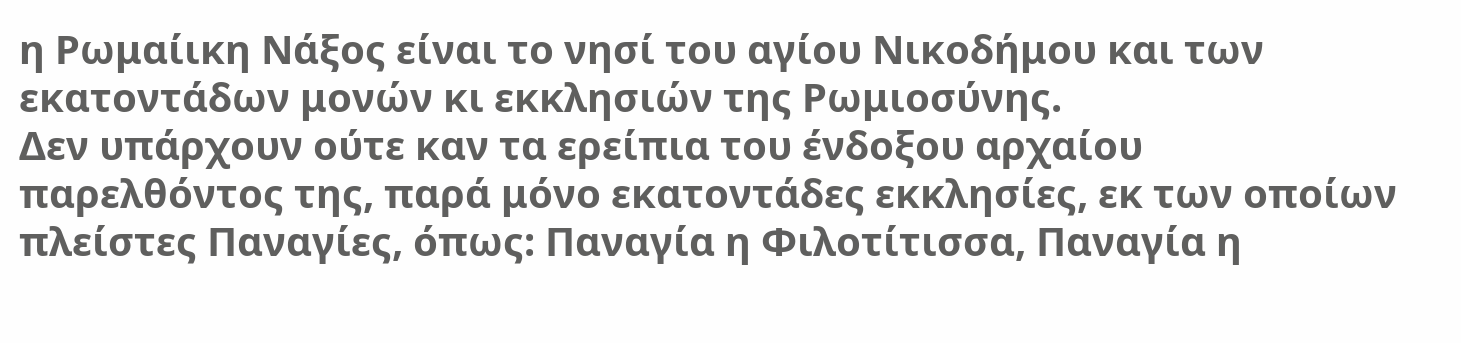η Ρωμαίικη Νάξος είναι το νησί του αγίου Νικοδήμου και των εκατοντάδων μονών κι εκκλησιών της Ρωμιοσύνης.
Δεν υπάρχουν ούτε καν τα ερείπια του ένδοξου αρχαίου παρελθόντος της, παρά μόνο εκατοντάδες εκκλησίες, εκ των οποίων πλείστες Παναγίες, όπως: Παναγία η Φιλοτίτισσα, Παναγία η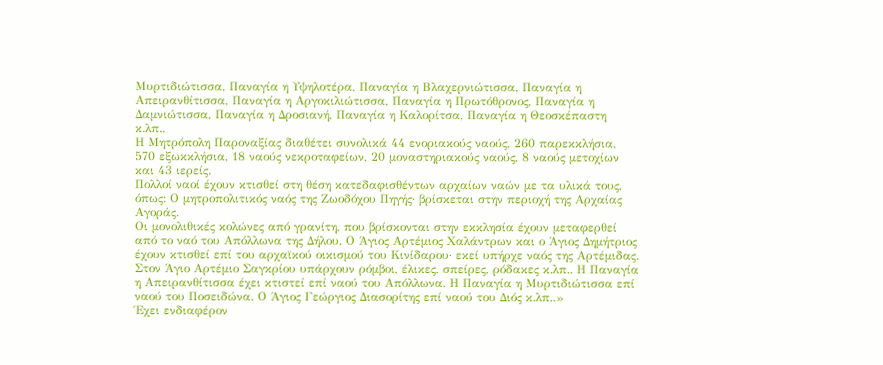Μυρτιδιώτισσα, Παναγία η Υψηλοτέρα, Παναγία η Βλαχερνιώτισσα, Παναγία η Απειρανθίτισσα, Παναγία η Αργοκιλιώτισσα, Παναγία η Πρωτόθρονος, Παναγία η Δαμνιώτισσα, Παναγία η Δροσιανή, Παναγία η Καλορίτσα, Παναγία η Θεοσκέπαστη κ.λπ..
Η Μητρόπολη Παροναξίας διαθέτει συνολικά 44 ενοριακούς ναούς, 260 παρεκκλήσια, 570 εξωκκλήσια, 18 ναούς νεκροταφείων, 20 μοναστηριακούς ναούς, 8 ναούς μετοχίων και 43 ιερείς.
Πολλοί ναοί έχουν κτισθεί στη θέση κατεδαφισθέντων αρχαίων ναών με τα υλικά τους, όπως: Ο μητροπολιτικός ναός της Ζωοδόχου Πηγής· βρίσκεται στην περιοχή της Αρχαίας Αγοράς.
Οι μονολιθικές κολώνες από γρανίτη, που βρίσκονται στην εκκλησία έχουν μεταφερθεί από το ναό του Απόλλωνα της Δήλου. Ο Άγιος Αρτέμιος Χαλάντρων και ο Άγιος Δημήτριος έχουν κτισθεί επί του αρχαϊκού οικισμού του Κινίδαρου· εκεί υπήρχε ναός της Αρτέμιδας.
Στον Άγιο Αρτέμιο Σαγκρίου υπάρχουν ρόμβοι, έλικες, σπείρες, ρόδακες κ.λπ.. Η Παναγία η Απειρανθίτισσα έχει κτιστεί επί ναού του Απόλλωνα. Η Παναγία η Μυρτιδιώτισσα επί ναού του Ποσειδώνα. Ο Άγιος Γεώργιος Διασορίτης επί ναού του Διός κ.λπ..»
Έχει ενδιαφέρον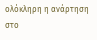ολόκληρη η ανάρτηση στο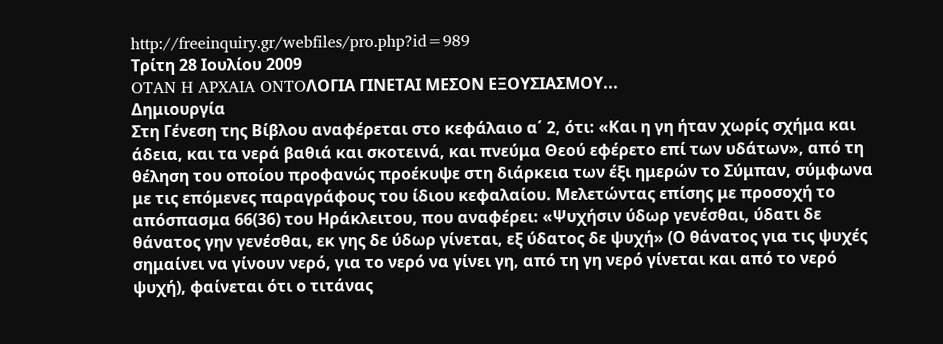http://freeinquiry.gr/webfiles/pro.php?id=989
Τρίτη 28 Ιουλίου 2009
OTAN H APXAIA ONTOΛΟΓΙΑ ΓΙΝΕΤΑΙ ΜΕΣΟΝ ΕΞΟΥΣΙΑΣΜΟΥ...
Δημιουργία
Στη Γένεση της Βίβλου αναφέρεται στο κεφάλαιο α΄ 2, ότι: «Και η γη ήταν χωρίς σχήμα και άδεια, και τα νερά βαθιά και σκοτεινά, και πνεύμα Θεού εφέρετο επί των υδάτων», από τη θέληση του οποίου προφανώς προέκυψε στη διάρκεια των έξι ημερών το Σύμπαν, σύμφωνα με τις επόμενες παραγράφους του ίδιου κεφαλαίου. Μελετώντας επίσης με προσοχή το απόσπασμα 66(36) του Ηράκλειτου, που αναφέρει: «Ψυχήσιν ύδωρ γενέσθαι, ύδατι δε θάνατος γην γενέσθαι, εκ γης δε ύδωρ γίνεται, εξ ύδατος δε ψυχή» (Ο θάνατος για τις ψυχές σημαίνει να γίνουν νερό, για το νερό να γίνει γη, από τη γη νερό γίνεται και από το νερό ψυχή), φαίνεται ότι ο τιτάνας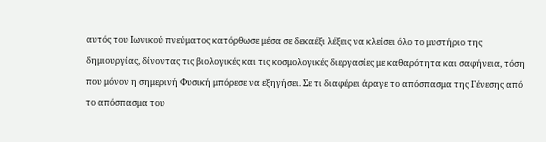αυτός του Ιωνικού πνεύματος κατόρθωσε μέσα σε δεκαέξι λέξεις να κλείσει όλο το μυστήριο της δημιουργίας, δίνοντας τις βιολογικές και τις κοσμολογικές διεργασίες με καθαρότητα και σαφήνεια, τόση που μόνον η σημερινή Φυσική μπόρεσε να εξηγήσει. Σε τι διαφέρει άραγε το απόσπασμα της Γένεσης από το απόσπασμα του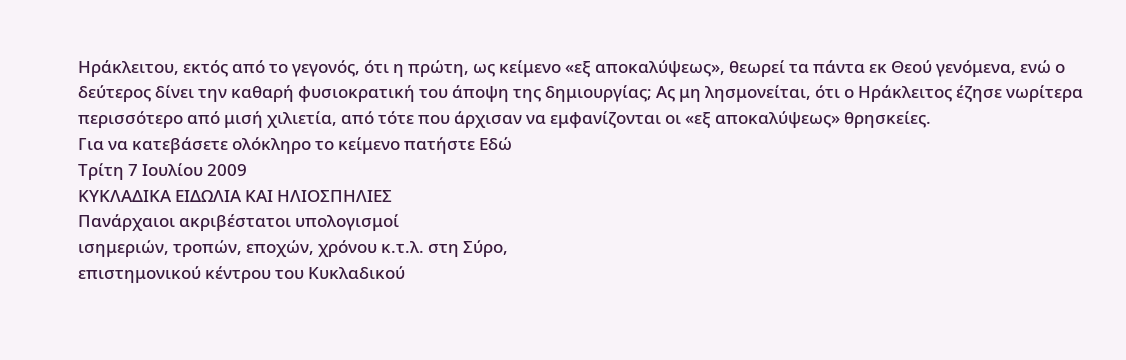Ηράκλειτου, εκτός από το γεγονός, ότι η πρώτη, ως κείμενο «εξ αποκαλύψεως», θεωρεί τα πάντα εκ Θεού γενόμενα, ενώ ο δεύτερος δίνει την καθαρή φυσιοκρατική του άποψη της δημιουργίας; Ας μη λησμονείται, ότι ο Ηράκλειτος έζησε νωρίτερα περισσότερο από μισή χιλιετία, από τότε που άρχισαν να εμφανίζονται οι «εξ αποκαλύψεως» θρησκείες.
Για να κατεβάσετε ολόκληρο το κείμενο πατήστε Εδώ
Τρίτη 7 Ιουλίου 2009
ΚΥΚΛΑΔΙΚΑ ΕΙΔΩΛΙΑ ΚΑΙ ΗΛΙΟΣΠΗΛΙΕΣ
Πανάρχαιοι ακριβέστατοι υπολογισμοί
ισημεριών, τροπών, εποχών, χρόνου κ.τ.λ. στη Σύρο,
επιστημονικού κέντρου του Κυκλαδικού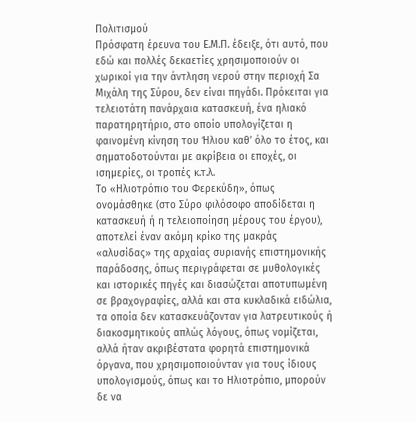Πολιτισμού
Πρόσφατη έρευνα του Ε.Μ.Π. έδειξε, ότι αυτό, που εδώ και πολλές δεκαετίες χρησιμοποιούν οι χωρικοί για την άντληση νερού στην περιοχή Σα Μιχάλη της Σύρου, δεν είναι πηγάδι. Πρόκειται για τελειοτάτη πανάρχαια κατασκευή, ένα ηλιακό παρατηρητήριο, στο οποίο υπολογίζεται η φαινομένη κίνηση του Ήλιου καθ’ όλο το έτος, και σηματοδοτούνται με ακρίβεια οι εποχές, οι ισημερίες, οι τροπές κ.τ.λ.
Το «Ηλιοτρόπιο του Φερεκύδη», όπως ονομάσθηκε (στο Σύρο φιλόσοφο αποδίδεται η κατασκευή ή η τελειοποίηση μέρους του έργου), αποτελεί έναν ακόμη κρίκο της μακράς «αλυσίδας» της αρχαίας συριανής επιστημονικής παράδοσης, όπως περιγράφεται σε μυθολογικές και ιστορικές πηγές και διασώζεται αποτυπωμένη σε βραχογραφίες, αλλά και στα κυκλαδικά ειδώλια, τα οποία δεν κατασκευάζονταν για λατρευτικούς ή διακοσμητικούς απλώς λόγους, όπως νομίζεται, αλλά ήταν ακριβέστατα φορητά επιστημονικά όργανα, που χρησιμοποιούνταν για τους ίδιους υπολογισμούς, όπως και το Ηλιοτρόπιο, μπορούν δε να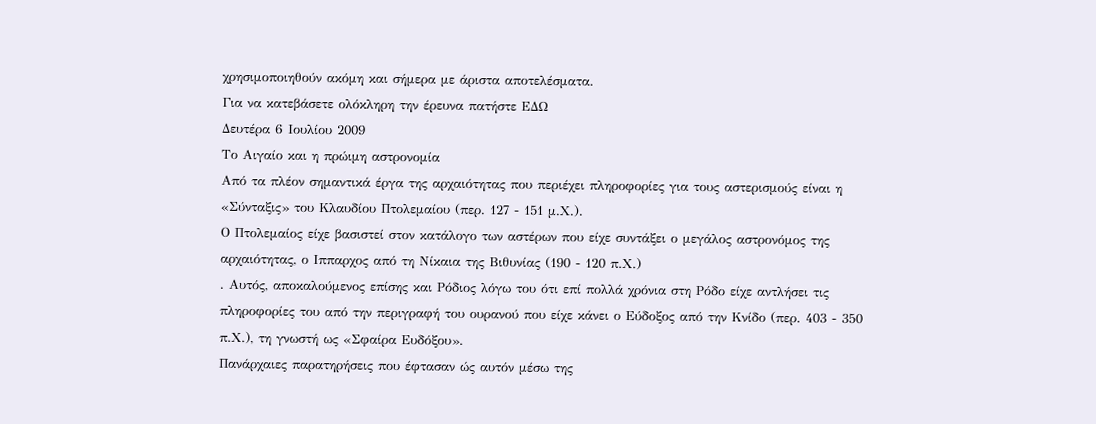χρησιμοποιηθούν ακόμη και σήμερα με άριστα αποτελέσματα.
Για να κατεβάσετε ολόκληρη την έρευνα πατήστε ΕΔΩ
Δευτέρα 6 Ιουλίου 2009
Το Αιγαίο και η πρώιμη αστρονομία
Από τα πλέον σημαντικά έργα της αρχαιότητας που περιέχει πληροφορίες για τους αστερισμούς είναι η «Σύνταξις» του Κλαυδίου Πτολεμαίου (περ. 127 - 151 μ.Χ.).
Ο Πτολεμαίος είχε βασιστεί στον κατάλογο των αστέρων που είχε συντάξει ο μεγάλος αστρονόμος της αρχαιότητας, ο Ιππαρχος από τη Νίκαια της Βιθυνίας (190 - 120 π.Χ.)
. Αυτός, αποκαλούμενος επίσης και Ρόδιος λόγω του ότι επί πολλά χρόνια στη Ρόδο είχε αντλήσει τις πληροφορίες του από την περιγραφή του ουρανού που είχε κάνει ο Εύδοξος από την Κνίδο (περ. 403 - 350 π.Χ.), τη γνωστή ως «Σφαίρα Ευδόξου».
Πανάρχαιες παρατηρήσεις που έφτασαν ώς αυτόν μέσω της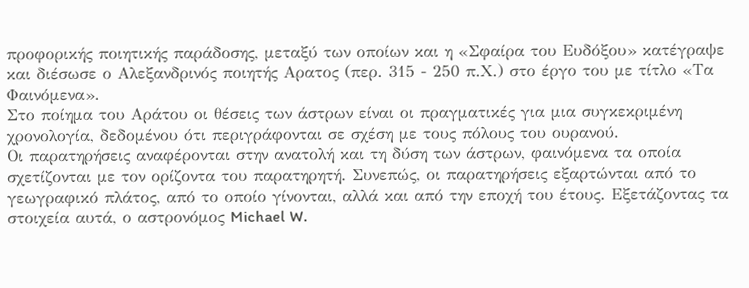προφορικής ποιητικής παράδοσης, μεταξύ των οποίων και η «Σφαίρα του Ευδόξου» κατέγραψε και διέσωσε ο Αλεξανδρινός ποιητής Αρατος (περ. 315 - 250 π.Χ.) στο έργο του με τίτλο «Τα Φαινόμενα».
Στο ποίημα του Αράτου οι θέσεις των άστρων είναι οι πραγματικές για μια συγκεκριμένη χρονολογία, δεδομένου ότι περιγράφονται σε σχέση με τους πόλους του ουρανού.
Οι παρατηρήσεις αναφέρονται στην ανατολή και τη δύση των άστρων, φαινόμενα τα οποία σχετίζονται με τον ορίζοντα του παρατηρητή. Συνεπώς, οι παρατηρήσεις εξαρτώνται από το γεωγραφικό πλάτος, από το οποίο γίνονται, αλλά και από την εποχή του έτους. Εξετάζοντας τα στοιχεία αυτά, ο αστρονόμος Michael W.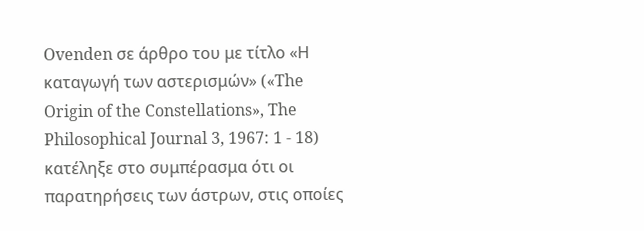Ovenden σε άρθρο του με τίτλο «Η καταγωγή των αστερισμών» («The Origin of the Constellations», The Philosophical Journal 3, 1967: 1 - 18) κατέληξε στο συμπέρασμα ότι οι παρατηρήσεις των άστρων, στις οποίες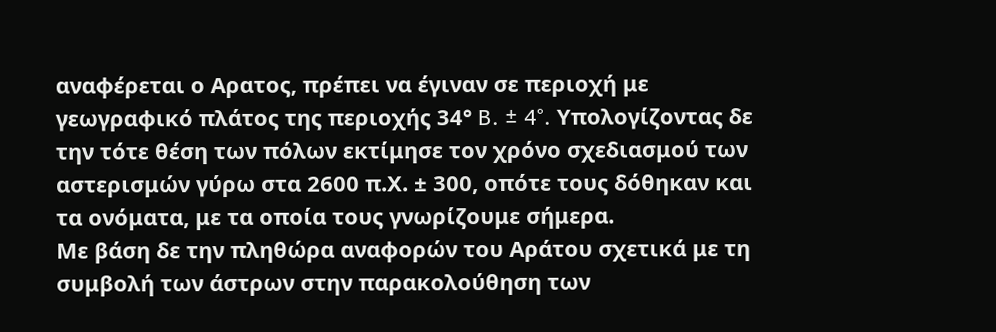αναφέρεται ο Αρατος, πρέπει να έγιναν σε περιοχή με γεωγραφικό πλάτος της περιοχής 34° B. ± 4°. Υπολογίζοντας δε την τότε θέση των πόλων εκτίμησε τον χρόνο σχεδιασμού των αστερισμών γύρω στα 2600 π.Χ. ± 300, οπότε τους δόθηκαν και τα ονόματα, με τα οποία τους γνωρίζουμε σήμερα.
Με βάση δε την πληθώρα αναφορών του Αράτου σχετικά με τη συμβολή των άστρων στην παρακολούθηση των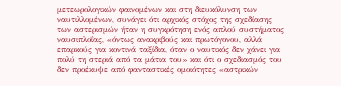μετεωρολογικών φαινομένων και στη διευκόλυνση των ναυτιλλομένων, συνάγει ότι αρχικός στόχος της σχεδίασης των αστερισμών ήταν η συγκρότηση ενός απλού συστήματος ναυσιπλοΐας, «όντως ανακριβούς και πρωτόγονου, αλλά επαρκούς για κοντινά ταξίδια, όταν ο ναυτικός δεν χάνει για πολύ τη στεριά από τα μάτια του» και ότι ο σχεδιασμός του δεν προέκυψε από φανταστικές ομοιότητες «αστρικών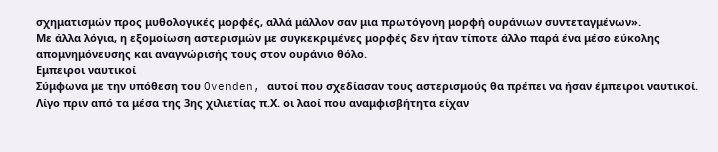σχηματισμών προς μυθολογικές μορφές, αλλά μάλλον σαν μια πρωτόγονη μορφή ουράνιων συντεταγμένων».
Με άλλα λόγια, η εξομοίωση αστερισμών με συγκεκριμένες μορφές δεν ήταν τίποτε άλλο παρά ένα μέσο εύκολης απομνημόνευσης και αναγνώρισής τους στον ουράνιο θόλο.
Εμπειροι ναυτικοί
Σύμφωνα με την υπόθεση του Ovenden, αυτοί που σχεδίασαν τους αστερισμούς θα πρέπει να ήσαν έμπειροι ναυτικοί. Λίγο πριν από τα μέσα της 3ης χιλιετίας π.Χ. οι λαοί που αναμφισβήτητα είχαν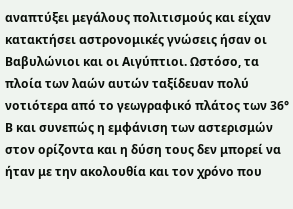αναπτύξει μεγάλους πολιτισμούς και είχαν κατακτήσει αστρονομικές γνώσεις ήσαν οι Βαβυλώνιοι και οι Αιγύπτιοι. Ωστόσο, τα πλοία των λαών αυτών ταξίδευαν πολύ νοτιότερα από το γεωγραφικό πλάτος των 36° Β και συνεπώς η εμφάνιση των αστερισμών στον ορίζοντα και η δύση τους δεν μπορεί να ήταν με την ακολουθία και τον χρόνο που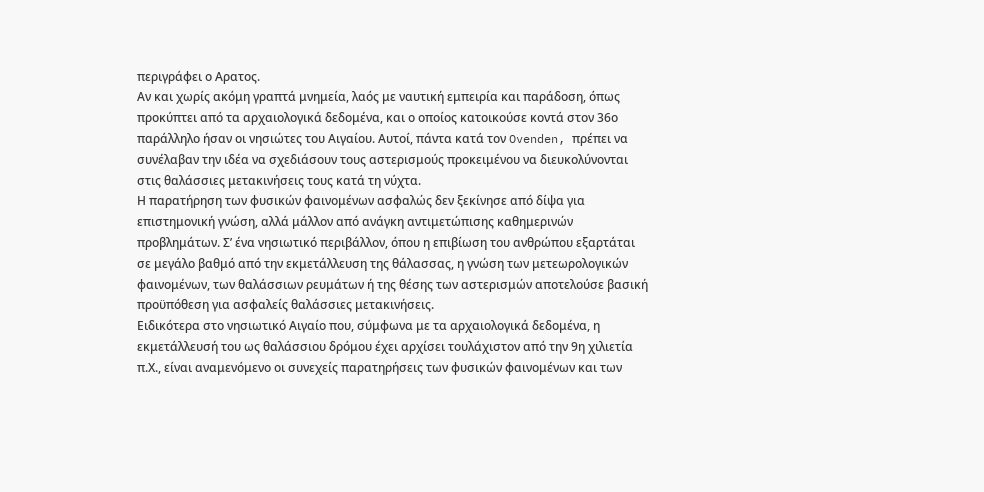περιγράφει ο Αρατος.
Αν και χωρίς ακόμη γραπτά μνημεία, λαός με ναυτική εμπειρία και παράδοση, όπως προκύπτει από τα αρχαιολογικά δεδομένα, και ο οποίος κατοικούσε κοντά στον 36ο παράλληλο ήσαν οι νησιώτες του Αιγαίου. Αυτοί, πάντα κατά τον Ovenden, πρέπει να συνέλαβαν την ιδέα να σχεδιάσουν τους αστερισμούς προκειμένου να διευκολύνονται στις θαλάσσιες μετακινήσεις τους κατά τη νύχτα.
Η παρατήρηση των φυσικών φαινομένων ασφαλώς δεν ξεκίνησε από δίψα για επιστημονική γνώση, αλλά μάλλον από ανάγκη αντιμετώπισης καθημερινών προβλημάτων. Σ’ ένα νησιωτικό περιβάλλον, όπου η επιβίωση του ανθρώπου εξαρτάται σε μεγάλο βαθμό από την εκμετάλλευση της θάλασσας, η γνώση των μετεωρολογικών φαινομένων, των θαλάσσιων ρευμάτων ή της θέσης των αστερισμών αποτελούσε βασική προϋπόθεση για ασφαλείς θαλάσσιες μετακινήσεις.
Ειδικότερα στο νησιωτικό Αιγαίο που, σύμφωνα με τα αρχαιολογικά δεδομένα, η εκμετάλλευσή του ως θαλάσσιου δρόμου έχει αρχίσει τουλάχιστον από την 9η χιλιετία π.Χ., είναι αναμενόμενο οι συνεχείς παρατηρήσεις των φυσικών φαινομένων και των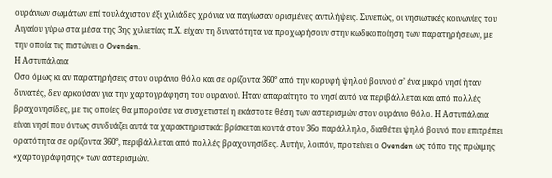ουράνιων σωμάτων επί τουλάχιστον έξι χιλιάδες χρόνια να παγίωσαν ορισμένες αντιλήψεις. Συνεπώς, οι νησιωτικές κοινωνίες του Αιγαίου γύρω στα μέσα της 3ης χιλιετίας π.Χ. είχαν τη δυνατότητα να προχωρήσουν στην κωδικοποίηση των παρατηρήσεων, με την οποία τις πιστώνει ο Ovenden.
Η Αστυπάλαια
Οσο όμως κι αν παρατηρήσεις στον ουράνιο θόλο και σε ορίζοντα 360° από την κορυφή ψηλού βουνού σ’ ένα μικρό νησί ήταν δυνατές, δεν αρκούσαν για την χαρτογράφηση του ουρανού. Ηταν απαραίτητο το νησί αυτό να περιβάλλεται και από πολλές βραχονησίδες, με τις οποίες θα μπορούσε να συσχετιστεί η εκάστοτε θέση των αστερισμών στον ουράνιο θόλο. Η Αστυπάλαια είναι νησί που όντως συνδυάζει αυτά τα χαρακτηριστικά: βρίσκεται κοντά στον 36ο παράλληλο, διαθέτει ψηλό βουνό που επιτρέπει ορατότητα σε ορίζοντα 360°, περιβάλλεται από πολλές βραχονησίδες. Αυτήν, λοιπόν, προτείνει ο Ovenden ως τόπο της πρώιμης «χαρτογράφησης» των αστερισμών.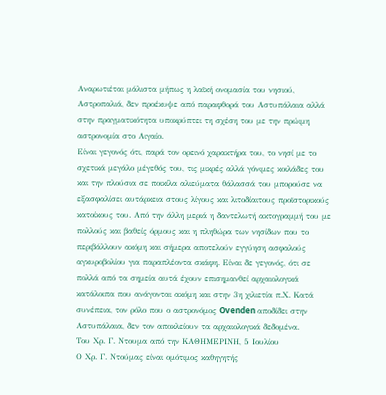Αναρωτιέται μάλιστα μήπως η λαϊκή ονομασία του νησιού, Αστροπαλιά, δεν προέκυψε από παραφθορά του Αστυπάλαια αλλά στην πραγματικότητα υποκρύπτει τη σχέση του με την πρώιμη αστρονομία στο Αιγαίο.
Είναι γεγονός ότι, παρά τον ορεινό χαρακτήρα του, το νησί με το σχετικά μεγάλο μέγεθός του, τις μικρές αλλά γόνιμες κοιλάδες του και την πλούσια σε ποικίλα αλιεύματα θάλασσά του μπορούσε να εξασφαλίσει αυτάρκεια στους λίγους και λιτοδίαιτους προϊστορικούς κατοίκους του. Από την άλλη μεριά η δαντελωτή ακτογραμμή του με πολλούς και βαθείς όρμους και η πληθώρα των νησίδων που το περιβάλλουν ακόμη και σήμερα αποτελούν εγγύηση ασφαλούς αγκυροβολίου για παραπλέοντα σκάφη. Είναι δε γεγονός, ότι σε πολλά από τα σημεία αυτά έχουν επισημανθεί αρχαιολογικά κατάλοιπα που ανάγονται ακόμη και στην 3η χιλιετία π.Χ. Κατά συνέπεια, τον ρόλο που ο αστρονόμος Ovenden αποδίδει στην Αστυπάλαια, δεν τον αποκλείουν τα αρχαιολογικά δεδομένα.
Του Χρ. Γ. Ντουμα από την ΚΑΘΗΜΕΡΙΝΗ, 5 Ιουλίου
Ο Χρ. Γ. Ντούμας είναι ομότιμος καθηγητής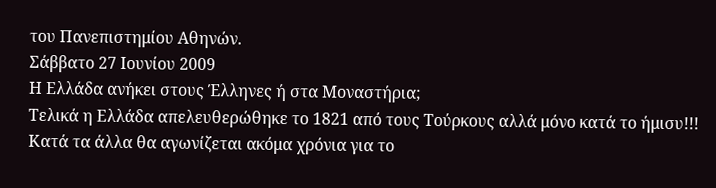του Πανεπιστημίου Αθηνών.
Σάββατο 27 Ιουνίου 2009
Η Ελλάδα ανήκει στους Έλληνες ή στα Μοναστήρια;
Τελικά η Ελλάδα απελευθερώθηκε το 1821 από τους Τούρκους αλλά μόνο κατά το ήμισυ!!!
Κατά τα άλλα θα αγωνίζεται ακόμα χρόνια για το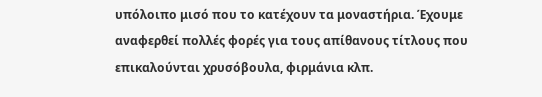υπόλοιπο μισό που το κατέχουν τα μοναστήρια. Έχουμε αναφερθεί πολλές φορές για τους απίθανους τίτλους που επικαλούνται χρυσόβουλα, φιρμάνια κλπ.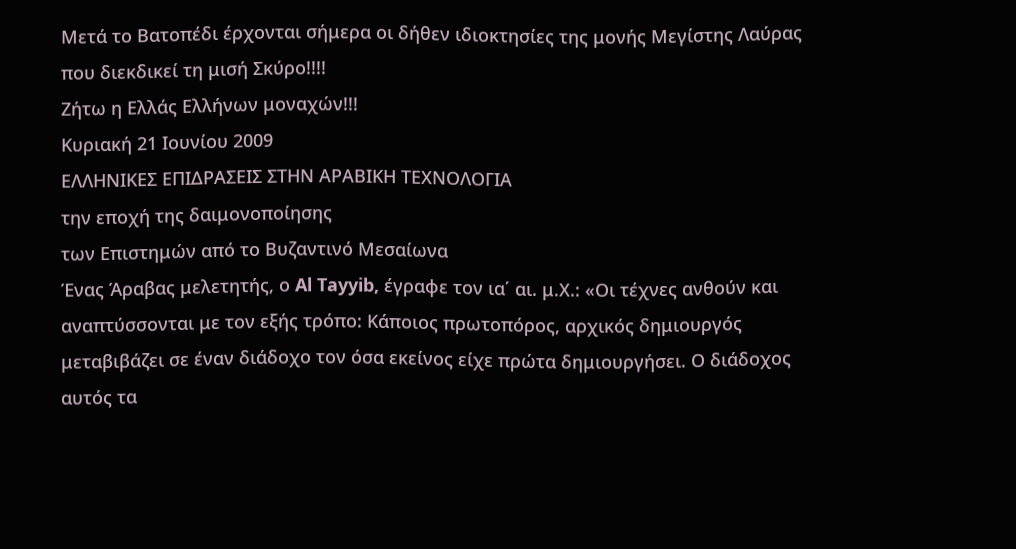Μετά το Βατοπέδι έρχονται σήμερα οι δήθεν ιδιοκτησίες της μονής Μεγίστης Λαύρας που διεκδικεί τη μισή Σκύρο!!!!
Ζήτω η Ελλάς Ελλήνων μοναχών!!!
Κυριακή 21 Ιουνίου 2009
ΕΛΛΗΝΙΚΕΣ ΕΠΙΔΡΑΣΕΙΣ ΣΤΗΝ ΑΡΑΒΙΚΗ ΤΕΧΝΟΛΟΓΙΑ
την εποχή της δαιμονοποίησης
των Επιστημών από το Βυζαντινό Μεσαίωνα
Ένας Άραβας μελετητής, ο Al Tayyib, έγραφε τον ια΄ αι. μ.Χ.: «Οι τέχνες ανθούν και αναπτύσσονται με τον εξής τρόπο: Κάποιος πρωτοπόρος, αρχικός δημιουργός μεταβιβάζει σε έναν διάδοχο τον όσα εκείνος είχε πρώτα δημιουργήσει. Ο διάδοχος αυτός τα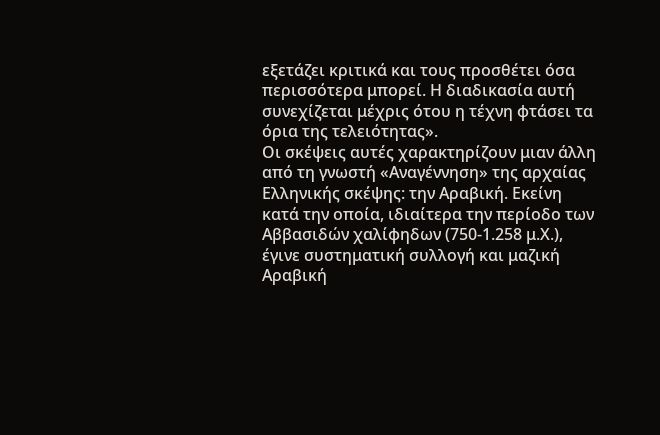εξετάζει κριτικά και τους προσθέτει όσα περισσότερα μπορεί. Η διαδικασία αυτή συνεχίζεται μέχρις ότου η τέχνη φτάσει τα όρια της τελειότητας».
Οι σκέψεις αυτές χαρακτηρίζουν μιαν άλλη από τη γνωστή «Αναγέννηση» της αρχαίας Ελληνικής σκέψης: την Αραβική. Εκείνη κατά την οποία, ιδιαίτερα την περίοδο των Αββασιδών χαλίφηδων (750-1.258 μ.Χ.), έγινε συστηματική συλλογή και μαζική Αραβική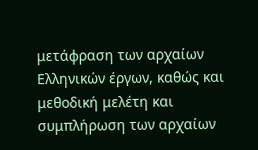μετάφραση των αρχαίων Ελληνικών έργων, καθώς και μεθοδική μελέτη και συμπλήρωση των αρχαίων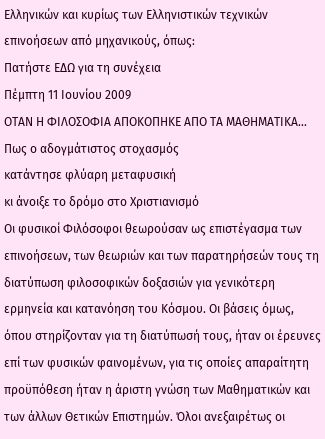Ελληνικών και κυρίως των Ελληνιστικών τεχνικών επινοήσεων από μηχανικούς, όπως:
Πατήστε ΕΔΩ για τη συνέχεια
Πέμπτη 11 Ιουνίου 2009
ΟΤΑΝ Η ΦΙΛΟΣΟΦΙΑ ΑΠΟΚΟΠΗΚΕ ΑΠΟ ΤΑ ΜΑΘΗΜΑΤΙΚΑ...
Πως ο αδογμάτιστος στοχασμός
κατάντησε φλύαρη μεταφυσική
κι άνοιξε το δρόμο στο Χριστιανισμό
Oι φυσικοί Φιλόσοφοι θεωρούσαν ως επιστέγασμα των επινοήσεων, των θεωριών και των παρατηρήσεών τους τη διατύπωση φιλοσοφικών δοξασιών για γενικότερη ερμηνεία και κατανόηση του Κόσμου. Οι βάσεις όμως, όπου στηρίζονταν για τη διατύπωσή τους, ήταν οι έρευνες επί των φυσικών φαινομένων, για τις οποίες απαραίτητη προϋπόθεση ήταν η άριστη γνώση των Μαθηματικών και των άλλων Θετικών Επιστημών. Όλοι ανεξαιρέτως οι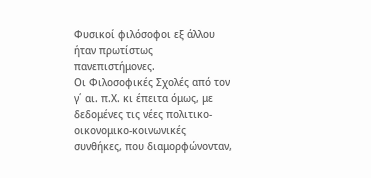Φυσικοί φιλόσοφοι εξ άλλου ήταν πρωτίστως πανεπιστήμονες.
Οι Φιλοσοφικές Σχολές από τον γ΄ αι. π.Χ. κι έπειτα όμως, με δεδομένες τις νέες πολιτικο-οικονομικο-κοινωνικές συνθήκες, που διαμορφώνονταν,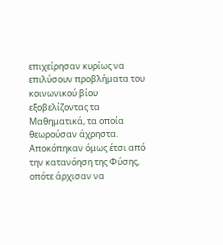επιχείρησαν κυρίως να επιλύσουν προβλήματα του κοινωνικού βίου εξοβελίζοντας τα Μαθηματικά, τα οποία θεωρούσαν άχρηστα. Αποκόπηκαν όμως έτσι από την κατανόηση της Φύσης, οπότε άρχισαν να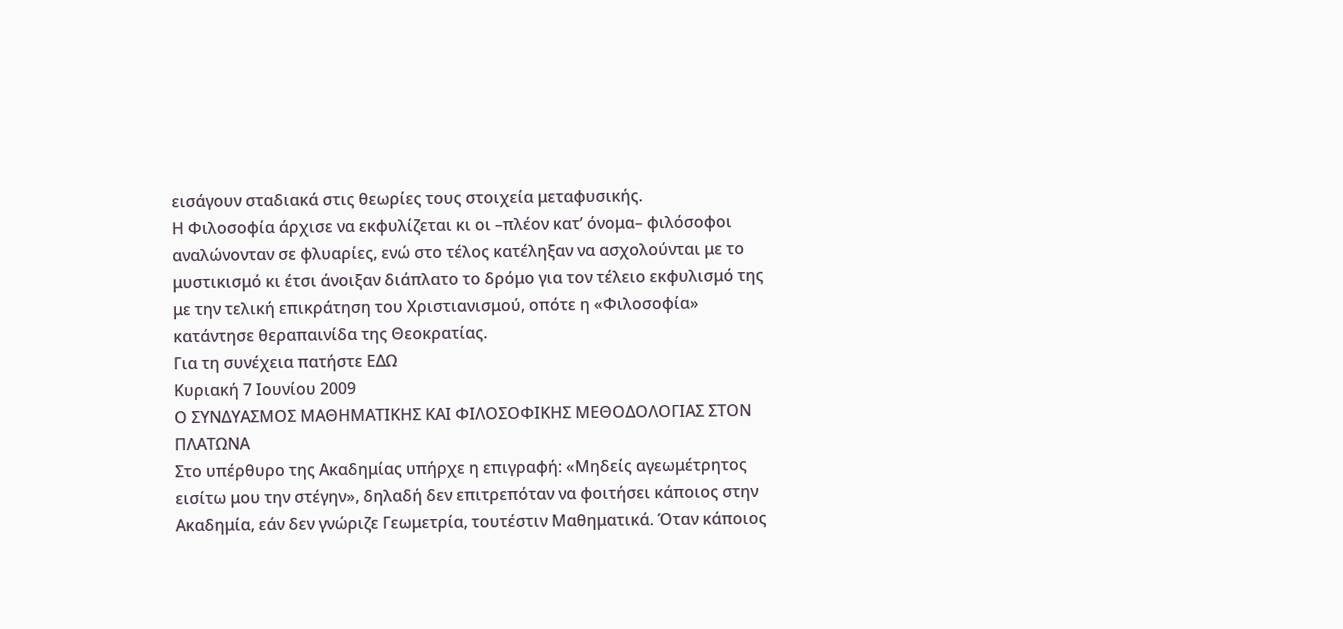εισάγουν σταδιακά στις θεωρίες τους στοιχεία μεταφυσικής.
Η Φιλοσοφία άρχισε να εκφυλίζεται κι οι –πλέον κατ’ όνομα– φιλόσοφοι αναλώνονταν σε φλυαρίες, ενώ στο τέλος κατέληξαν να ασχολούνται με το μυστικισμό κι έτσι άνοιξαν διάπλατο το δρόμο για τον τέλειο εκφυλισμό της με την τελική επικράτηση του Χριστιανισμού, οπότε η «Φιλοσοφία» κατάντησε θεραπαινίδα της Θεοκρατίας.
Για τη συνέχεια πατήστε ΕΔΩ
Κυριακή 7 Ιουνίου 2009
Ο ΣΥΝΔΥΑΣΜΟΣ ΜΑΘΗΜΑΤΙΚΗΣ KΑΙ ΦΙΛΟΣΟΦΙΚΗΣ ΜΕΘΟΔΟΛΟΓΙΑΣ ΣΤΟΝ ΠΛΑΤΩΝΑ
Στο υπέρθυρο της Ακαδημίας υπήρχε η επιγραφή: «Μηδείς αγεωμέτρητος εισίτω μου την στέγην», δηλαδή δεν επιτρεπόταν να φοιτήσει κάποιος στην Ακαδημία, εάν δεν γνώριζε Γεωμετρία, τουτέστιν Μαθηματικά. Όταν κάποιος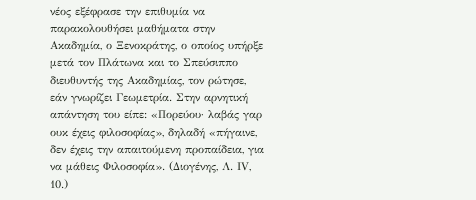νέος εξέφρασε την επιθυμία να παρακολουθήσει μαθήματα στην Ακαδημία, ο Ξενοκράτης, ο οποίος υπήρξε μετά τον Πλάτωνα και το Σπεύσιππο διευθυντής της Ακαδημίας, τον ρώτησε, εάν γνωρίζει Γεωμετρία. Στην αρνητική απάντηση του είπε: «Πορεύου· λαβάς γαρ ουκ έχεις φιλοσοφίας», δηλαδή «πήγαινε, δεν έχεις την απαιτούμενη προπαίδεια, για να μάθεις Φιλοσοφία». (Διογένης, Λ. ΙV, 10.)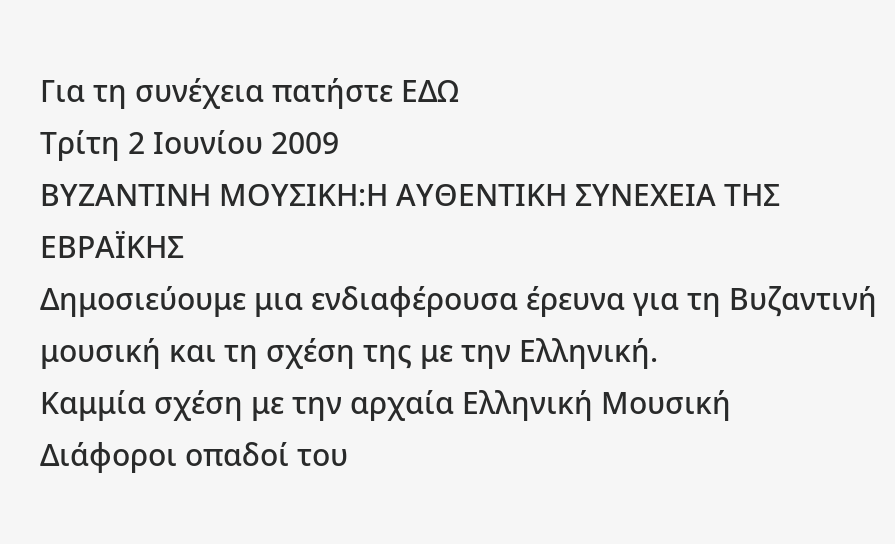Για τη συνέχεια πατήστε ΕΔΩ
Τρίτη 2 Ιουνίου 2009
ΒΥΖΑΝΤΙΝΗ ΜΟΥΣΙΚΗ:Η ΑΥΘΕΝΤΙΚΗ ΣΥΝΕΧΕΙΑ ΤΗΣ ΕΒΡΑΪΚΗΣ
Δημοσιεύουμε μια ενδιαφέρουσα έρευνα για τη Βυζαντινή μουσική και τη σχέση της με την Ελληνική.
Καμμία σχέση με την αρχαία Ελληνική Μουσική
Διάφοροι οπαδοί του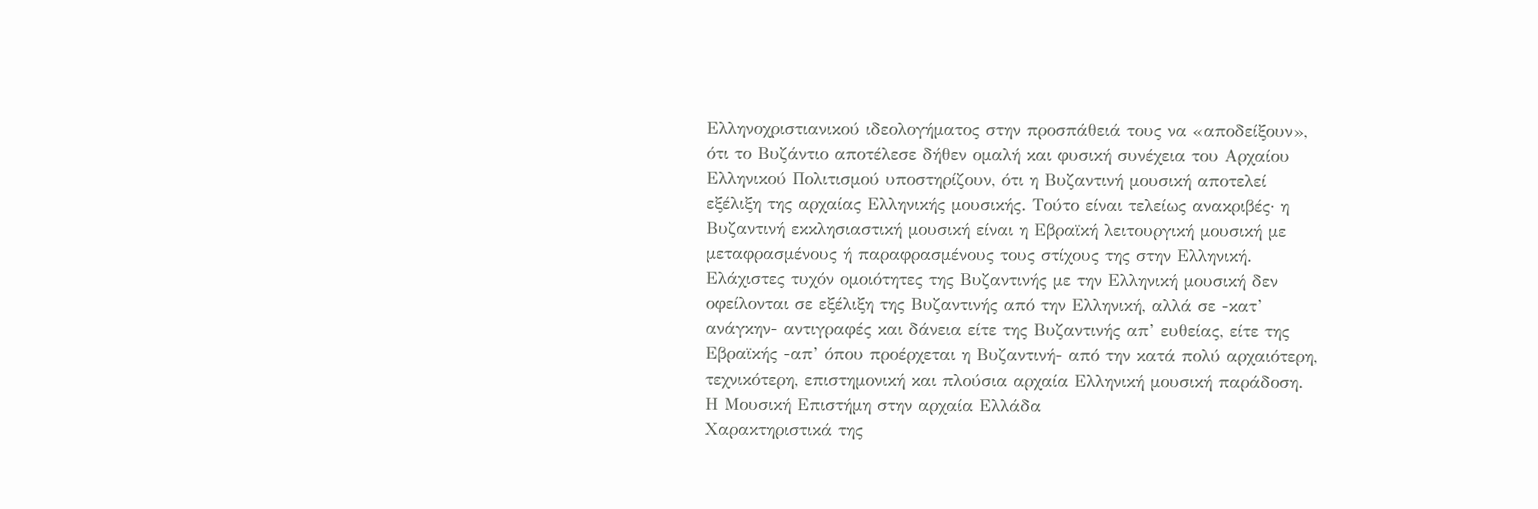Ελληνοχριστιανικού ιδεολογήματος στην προσπάθειά τους να «αποδείξουν», ότι το Βυζάντιο αποτέλεσε δήθεν ομαλή και φυσική συνέχεια του Αρχαίου Ελληνικού Πολιτισμού υποστηρίζουν, ότι η Βυζαντινή μουσική αποτελεί εξέλιξη της αρχαίας Ελληνικής μουσικής. Τούτο είναι τελείως ανακριβές· η Βυζαντινή εκκλησιαστική μουσική είναι η Εβραϊκή λειτουργική μουσική με μεταφρασμένους ή παραφρασμένους τους στίχους της στην Ελληνική. Ελάχιστες τυχόν ομοιότητες της Βυζαντινής με την Ελληνική μουσική δεν οφείλονται σε εξέλιξη της Βυζαντινής από την Ελληνική, αλλά σε -κατ’ ανάγκην- αντιγραφές και δάνεια είτε της Βυζαντινής απ’ ευθείας, είτε της Εβραϊκής -απ’ όπου προέρχεται η Βυζαντινή- από την κατά πολύ αρχαιότερη, τεχνικότερη, επιστημονική και πλούσια αρχαία Ελληνική μουσική παράδοση.
Η Μουσική Επιστήμη στην αρχαία Ελλάδα
Χαρακτηριστικά της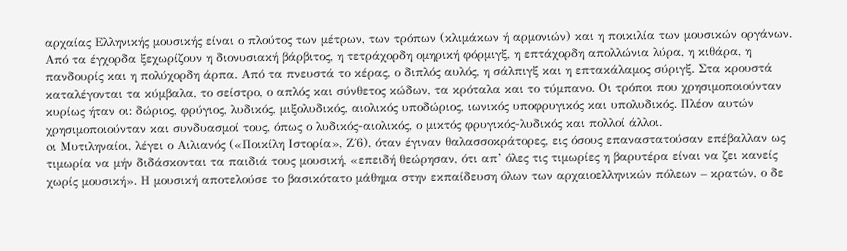αρχαίας Ελληνικής μουσικής είναι ο πλούτος των μέτρων, των τρόπων (κλιμάκων ή αρμονιών) και η ποικιλία των μουσικών οργάνων. Από τα έγχορδα ξεχωρίζουν η διονυσιακή βάρβιτος, η τετράχορδη ομηρική φόρμιγξ, η επτάχορδη απολλώνια λύρα, η κιθάρα, η πανδουρίς και η πολύχορδη άρπα. Από τα πνευστά το κέρας, ο διπλός αυλός, η σάλπιγξ και η επτακάλαμος σύριγξ. Στα κρουστά καταλέγονται τα κύμβαλα, το σείστρο, ο απλός και σύνθετος κώδων, τα κρόταλα και το τύμπανο. Οι τρόποι που χρησιμοποιούνταν κυρίως ήταν οι: δώριος, φρύγιος, λυδικός, μιξολυδικός, αιολικός υποδώριος, ιωνικός υποφρυγικός και υπολυδικός. Πλέον αυτών χρησιμοποιούνταν και συνδυασμοί τους, όπως ο λυδικός-αιολικός, ο μικτός φρυγικός-λυδικός και πολλοί άλλοι.
oι Μυτιληναίοι, λέγει ο Αιλιανός («Ποικίλη Ιστορία», Ζ΄6), όταν έγιναν θαλασσοκράτορες, εις όσους επαναστατούσαν επέβαλλαν ως τιμωρία να μήν διδάσκονται τα παιδιά τους μουσική, «επειδή θεώρησαν, ότι απ’ όλες τις τιμωρίες η βαρυτέρα είναι να ζει κανείς χωρίς μουσική». Η μουσική αποτελούσε το βασικότατο μάθημα στην εκπαίδευση όλων των αρχαιοελληνικών πόλεων – κρατών, ο δε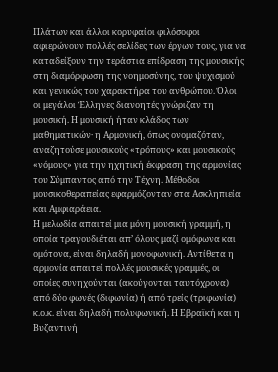Πλάτων και άλλοι κορυφαίοι φιλόσοφοι αφιερώνουν πολλές σελίδες των έργων τους, για να καταδείξουν την τεράστια επίδραση της μουσικής στη διαμόρφωση της νοημοσύνης, του ψυχισμού και γενικώς του χαρακτήρα του ανθρώπου. Όλοι οι μεγάλοι Έλληνες διανοητές γνώριζαν τη μουσική. Η μουσική ήταν κλάδος των μαθηματικών· η Αρμονική, όπως ονομαζόταν, αναζητούσε μουσικούς «τρόπους» και μουσικούς «νόμους» για την ηχητική έκφραση της αρμονίας του Σύμπαντος από την Τέχνη. Μέθοδοι μουσικοθεραπείας εφαρμόζονταν στα Ασκληπιεία και Αμφιαράεια.
Η μελωδία απαιτεί μια μόνη μουσική γραμμή, η οποία τραγουδιέται απ’ όλους μαζί ομόφωνα και ομότονα, είναι δηλαδή μονοφωνική. Αντίθετα η αρμονία απαιτεί πολλές μουσικές γραμμές, οι οποίες συνηχούνται (ακούγονται ταυτόχρονα) από δύο φωνές (διφωνία) ή από τρείς (τριφωνία) κ.ο.κ. είναι δηλαδή πολυφωνική. Η Εβραϊκή και η Βυζαντινή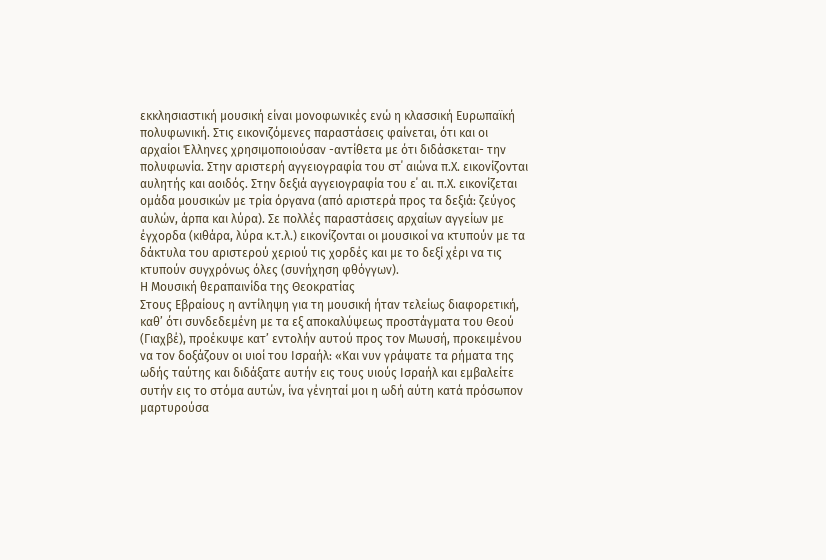εκκλησιαστική μουσική είναι μονοφωνικές ενώ η κλασσική Ευρωπαϊκή πολυφωνική. Στις εικονιζόμενες παραστάσεις φαίνεται, ότι και οι αρχαίοι Έλληνες χρησιμοποιούσαν -αντίθετα με ότι διδάσκεται- την πολυφωνία. Στην αριστερή αγγειογραφία του στ΄ αιώνα π.Χ. εικονίζονται αυλητής και αοιδός. Στην δεξιά αγγειογραφία του ε΄ αι. π.Χ. εικονίζεται ομάδα μουσικών με τρία όργανα (από αριστερά προς τα δεξιά: ζεύγος αυλών, άρπα και λύρα). Σε πολλές παραστάσεις αρχαίων αγγείων με έγχορδα (κιθάρα, λύρα κ.τ.λ.) εικονίζονται οι μουσικοί να κτυπούν με τα δάκτυλα του αριστερού χεριού τις χορδές και με το δεξί χέρι να τις κτυπούν συγχρόνως όλες (συνήχηση φθόγγων).
Η Μουσική θεραπαινίδα της Θεοκρατίας
Στους Εβραίους η αντίληψη για τη μουσική ήταν τελείως διαφορετική, καθ’ ότι συνδεδεμένη με τα εξ αποκαλύψεως προστάγματα του Θεού (Γιαχβέ), προέκυψε κατ’ εντολήν αυτού προς τον Μωυσή, προκειμένου να τον δοξάζουν οι υιοί του Ισραήλ: «Και νυν γράψατε τα ρήματα της ωδής ταύτης και διδάξατε αυτήν εις τους υιούς Ισραήλ και εμβαλείτε συτήν εις το στόμα αυτών, ίνα γένηταί μοι η ωδή αύτη κατά πρόσωπον μαρτυρούσα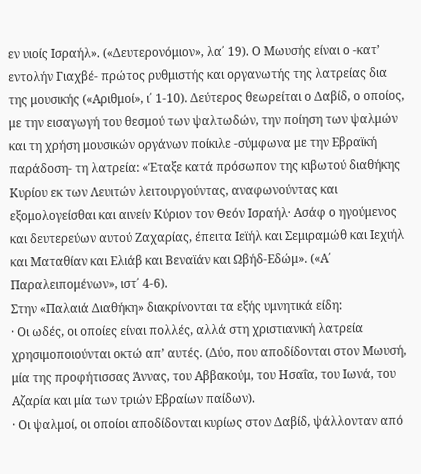εν υιοίς Ισραήλ». («Δευτερονόμιον», λα΄ 19). Ο Μωυσής είναι ο -κατ’ εντολήν Γιαχβέ- πρώτος ρυθμιστής και οργανωτής της λατρείας δια της μουσικής («Αριθμοί», ι΄ 1-10). Δεύτερος θεωρείται ο Δαβίδ, ο οποίος, με την εισαγωγή του θεσμού των ψαλτωδών, την ποίηση των ψαλμών και τη χρήση μουσικών οργάνων ποίκιλε -σύμφωνα με την Εβραϊκή παράδοση- τη λατρεία: «Έταξε κατά πρόσωπον της κιβωτού διαθήκης Κυρίου εκ των Λευιτών λειτουργούντας, αναφωνούντας και εξομολογείσθαι και αινείν Κύριον τον Θεόν Ισραήλ· Ασάφ ο ηγούμενος και δευτερεύων αυτού Ζαχαρίας, έπειτα Ιεϊήλ και Σεμιραμώθ και Ιεχιήλ και Ματαθίαν και Ελιάβ και Βεναϊάν και Ωβήδ-Εδώμ». («Α΄ Παραλειπομένων», ιστ΄ 4-6).
Στην «Παλαιά Διαθήκη» διακρίνονται τα εξής υμνητικά είδη:
· Οι ωδές, οι οποίες είναι πολλές, αλλά στη χριστιανική λατρεία χρησιμοποιούνται οκτώ απ’ αυτές. (Δύο, που αποδίδονται στον Μωυσή, μία της προφήτισσας Άννας, του Αββακούμ, του Ησαΐα, του Ιωνά, του Αζαρία και μία των τριών Εβραίων παίδων).
· Οι ψαλμοί, οι οποίοι αποδίδονται κυρίως στον Δαβίδ, ψάλλονταν από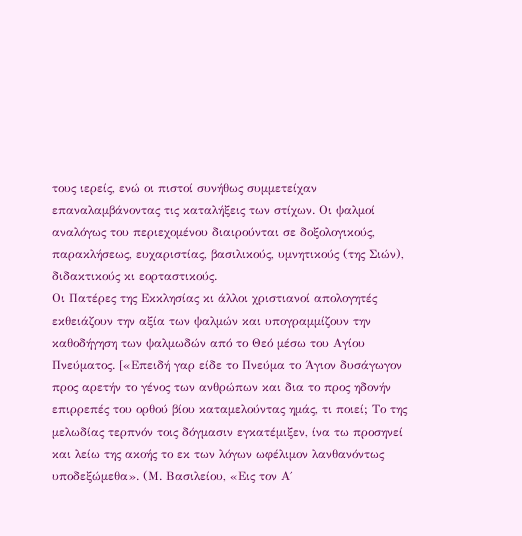τους ιερείς, ενώ οι πιστοί συνήθως συμμετείχαν επαναλαμβάνοντας τις καταλήξεις των στίχων. Οι ψαλμοί αναλόγως του περιεχομένου διαιρούνται σε δοξολογικούς, παρακλήσεως, ευχαριστίας, βασιλικούς, υμνητικούς (της Σιών), διδακτικούς κι εορταστικούς.
Οι Πατέρες της Εκκλησίας κι άλλοι χριστιανοί απολογητές εκθειάζουν την αξία των ψαλμών και υπογραμμίζουν την καθοδήγηση των ψαλμωδών από το Θεό μέσω του Αγίου Πνεύματος. [«Επειδή γαρ είδε το Πνεύμα το Άγιον δυσάγωγον προς αρετήν το γένος των ανθρώπων και δια το προς ηδονήν επιρρεπές του ορθού βίου καταμελούντας ημάς, τι ποιεί; Το της μελωδίας τερπνόν τοις δόγμασιν εγκατέμιξεν, ίνα τω προσηνεί και λείω της ακοής το εκ των λόγων ωφέλιμον λανθανόντως υποδεξώμεθα». (Μ. Βασιλείου, «Εις τον Α΄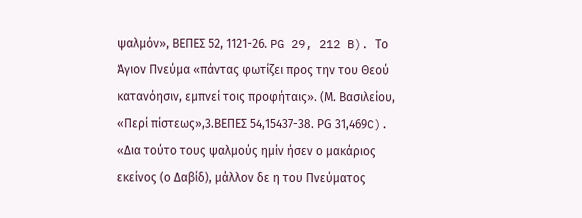ψαλμόν», ΒΕΠΕΣ 52, 1121-26. PG 29, 212 B). Το Άγιον Πνεύμα «πάντας φωτίζει προς την του Θεού κατανόησιν, εμπνεί τοις προφήταις». (Μ. Βασιλείου, «Περί πίστεως»,3.ΒΕΠΕΣ 54,15437-38. ΡG 31,469C). «Δια τούτο τους ψαλμούς ημίν ήσεν ο μακάριος εκείνος (ο Δαβίδ), μάλλον δε η του Πνεύματος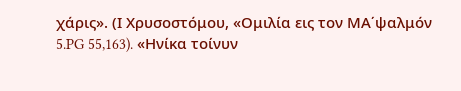χάρις». (Ι Χρυσοστόμου, «Ομιλία εις τον ΜΑ΄ψαλμόν 5.PG 55,163). «Ηνίκα τοίνυν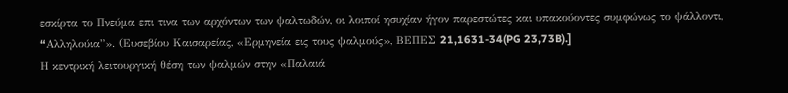εσκίρτα το Πνεύμα επι τινα των αρχόντων των ψαλτωδών, οι λοιποί ησυχίαν ήγον παρεστώτες και υπακούοντες συμφώνως το ψάλλοντι, “Aλληλούια”». (Ευσεβίου Καισαρείας, «Ερμηνεία εις τους ψαλμούς», ΒΕΠΕΣ 21,1631-34(PG 23,73B).]
Η κεντρική λειτουργική θέση των ψαλμών στην «Παλαιά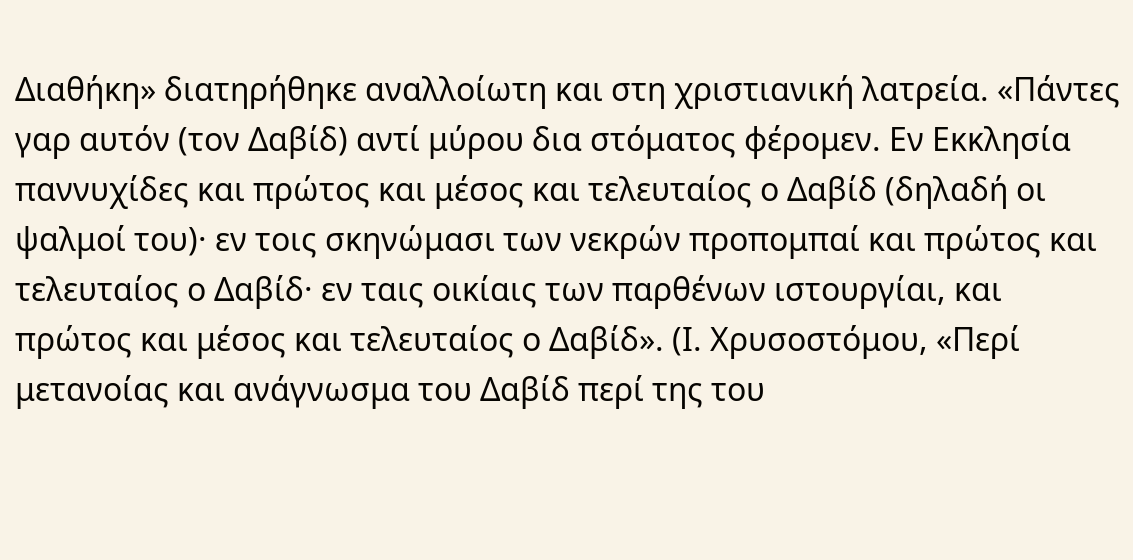Διαθήκη» διατηρήθηκε αναλλοίωτη και στη χριστιανική λατρεία. «Πάντες γαρ αυτόν (τον Δαβίδ) αντί μύρου δια στόματος φέρομεν. Εν Εκκλησία παννυχίδες και πρώτος και μέσος και τελευταίος ο Δαβίδ (δηλαδή οι ψαλμοί του)· εν τοις σκηνώμασι των νεκρών προπομπαί και πρώτος και τελευταίος ο Δαβίδ· εν ταις οικίαις των παρθένων ιστουργίαι, και πρώτος και μέσος και τελευταίος ο Δαβίδ». (Ι. Χρυσοστόμου, «Περί μετανοίας και ανάγνωσμα του Δαβίδ περί της του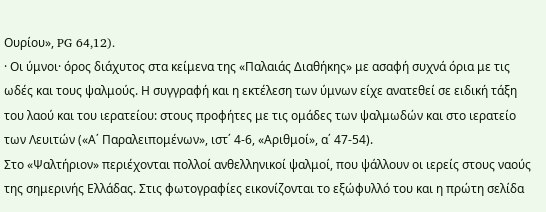Ουρίου», PG 64,12).
· Οι ύμνοι· όρος διάχυτος στα κείμενα της «Παλαιάς Διαθήκης» με ασαφή συχνά όρια με τις ωδές και τους ψαλμούς. Η συγγραφή και η εκτέλεση των ύμνων είχε ανατεθεί σε ειδική τάξη του λαού και του ιερατείου: στους προφήτες με τις ομάδες των ψαλμωδών και στο ιερατείο των Λευιτών («Α΄ Παραλειπομένων», ιστ΄ 4-6, «Αριθμοί», α΄ 47-54).
Στο «Ψαλτήριον» περιέχονται πολλοί ανθελληνικοί ψαλμοί, που ψάλλουν οι ιερείς στους ναούς της σημερινής Ελλάδας. Στις φωτογραφίες εικονίζονται το εξώφυλλό του και η πρώτη σελίδα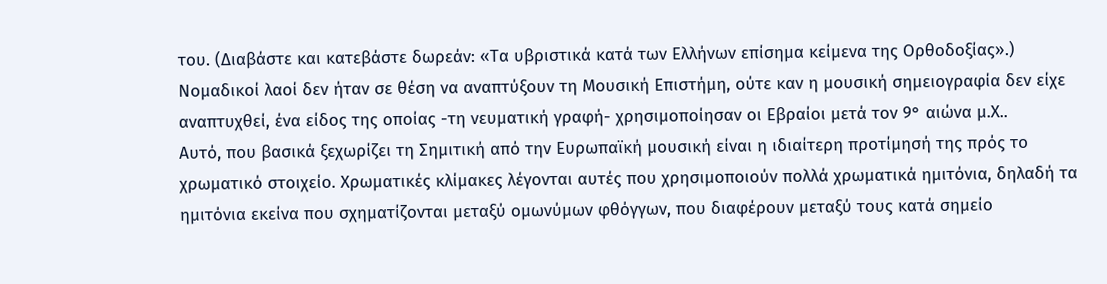του. (Διαβάστε και κατεβάστε δωρεάν: «Τα υβριστικά κατά των Ελλήνων επίσημα κείμενα της Ορθοδοξίας».)
Νομαδικοί λαοί δεν ήταν σε θέση να αναπτύξουν τη Μουσική Επιστήμη, ούτε καν η μουσική σημειογραφία δεν είχε αναπτυχθεί, ένα είδος της οποίας -τη νευματική γραφή- χρησιμοποίησαν οι Εβραίοι μετά τον 9° αιώνα μ.Χ..
Αυτό, που βασικά ξεχωρίζει τη Σημιτική από την Ευρωπαϊκή μουσική είναι η ιδιαίτερη προτίμησή της πρός το χρωματικό στοιχείο. Χρωματικές κλίμακες λέγονται αυτές που χρησιμοποιούν πολλά χρωματικά ημιτόνια, δηλαδή τα ημιτόνια εκείνα που σχηματίζονται μεταξύ ομωνύμων φθόγγων, που διαφέρουν μεταξύ τους κατά σημείο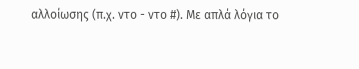αλλοίωσης (π.χ. ντο - ντο #). Με απλά λόγια το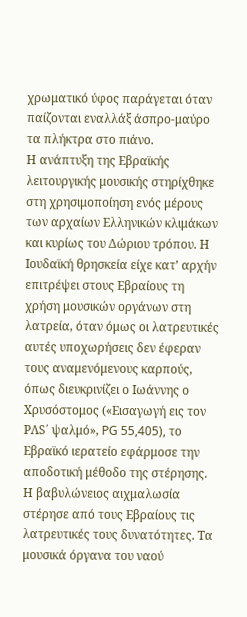χρωματικό ύφος παράγεται όταν παίζονται εναλλάξ άσπρο-μαύρο τα πλήκτρα στο πιάνο.
Η ανάπτυξη της Εβραϊκής λειτουργικής μουσικής στηρίχθηκε στη χρησιμοποίηση ενός μέρους των αρχαίων Ελληνικών κλιμάκων και κυρίως του Δώριου τρόπου. Η Ιουδαϊκή θρησκεία είχε κατ’ αρχήν επιτρέψει στους Εβραίους τη χρήση μουσικών οργάνων στη λατρεία, όταν όμως οι λατρευτικές αυτές υποχωρήσεις δεν έφεραν τους αναμενόμενους καρπούς, όπως διευκρινίζει ο Ιωάννης ο Χρυσόστομος («Εισαγωγή εις τον ΡΛS΄ ψαλμό», PG 55,405), το Εβραϊκό ιερατείο εφάρμοσε την αποδοτική μέθοδο της στέρησης. Η βαβυλώνειος αιχμαλωσία στέρησε από τους Εβραίους τις λατρευτικές τους δυνατότητες. Τα μουσικά όργανα του ναού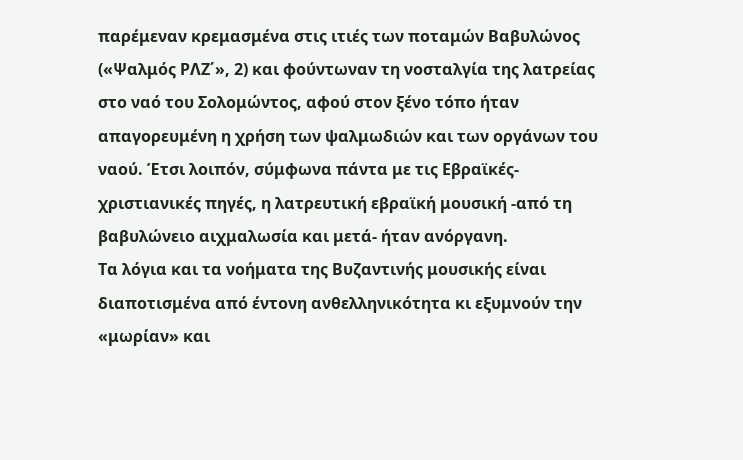παρέμεναν κρεμασμένα στις ιτιές των ποταμών Βαβυλώνος («Ψαλμός ΡΛΖ΄», 2) και φούντωναν τη νοσταλγία της λατρείας στο ναό του Σολομώντος, αφού στον ξένο τόπο ήταν απαγορευμένη η χρήση των ψαλμωδιών και των οργάνων του ναού. Έτσι λοιπόν, σύμφωνα πάντα με τις Εβραϊκές-χριστιανικές πηγές, η λατρευτική εβραϊκή μουσική -από τη βαβυλώνειο αιχμαλωσία και μετά- ήταν ανόργανη.
Τα λόγια και τα νοήματα της Βυζαντινής μουσικής είναι διαποτισμένα από έντονη ανθελληνικότητα κι εξυμνούν την «μωρίαν» και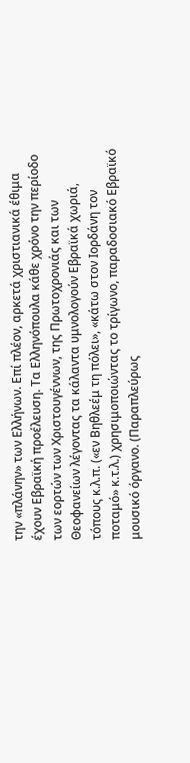την «πλάνην» των Ελλήνων. Επί πλέον, αρκετά χριστιανικά έθιμα έχουν Εβραϊκή προέλευση. Τα Ελληνόπουλα κάθε χρόνο την περίοδο των εορτών των Χριστουγέννων, της Πρωτοχρονιάς και των Θεοφανείων λέγοντας τα κάλαντα υμνολογούν Εβραϊκά χωριά, τόπους κ.λ.π. («εν Βηθλεέμ τη πόλει», «κάτω στον Ιορδάνη τον ποταμό» κ.τ.λ.) χρησιμοποιώντας το τρίγωνο, παραδοσιακό Εβραϊκό μουσικό όργανο. (Παραπλεύρως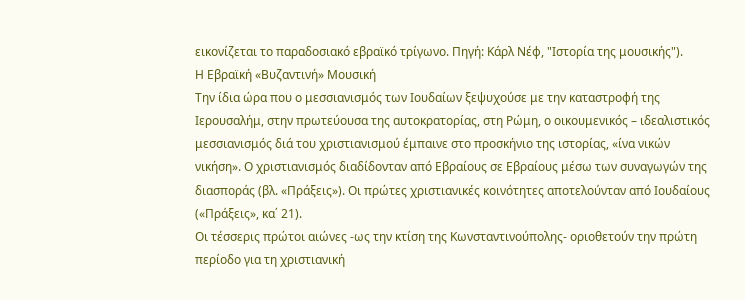εικονίζεται το παραδοσιακό εβραϊκό τρίγωνο. Πηγή: Κάρλ Νέφ, "Ιστορία της μουσικής").
Η Εβραϊκή «Βυζαντινή» Μουσική
Την ίδια ώρα που ο μεσσιανισμός των Ιουδαίων ξεψυχούσε με την καταστροφή της Ιερουσαλήμ, στην πρωτεύουσα της αυτοκρατορίας, στη Ρώμη, ο οικουμενικός – ιδεαλιστικός μεσσιανισμός διά του χριστιανισμού έμπαινε στο προσκήνιο της ιστορίας, «ίνα νικών νικήση». Ο χριστιανισμός διαδίδονταν από Εβραίους σε Εβραίους μέσω των συναγωγών της διασποράς (βλ. «Πράξεις»). Οι πρώτες χριστιανικές κοινότητες αποτελούνταν από Ιουδαίους («Πράξεις», κα΄ 21).
Οι τέσσερις πρώτοι αιώνες -ως την κτίση της Κωνσταντινούπολης- οριοθετούν την πρώτη περίοδο για τη χριστιανική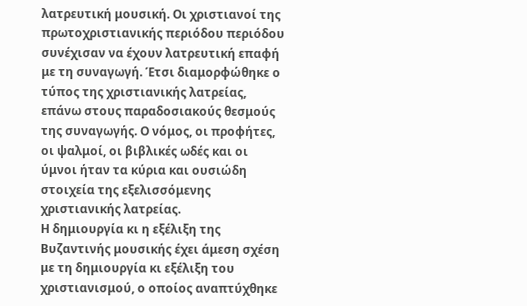λατρευτική μουσική. Οι χριστιανοί της πρωτοχριστιανικής περιόδου περιόδου συνέχισαν να έχουν λατρευτική επαφή με τη συναγωγή. Έτσι διαμορφώθηκε ο τύπος της χριστιανικής λατρείας, επάνω στους παραδοσιακούς θεσμούς της συναγωγής. Ο νόμος, οι προφήτες, οι ψαλμοί, οι βιβλικές ωδές και οι ύμνοι ήταν τα κύρια και ουσιώδη στοιχεία της εξελισσόμενης χριστιανικής λατρείας.
Η δημιουργία κι η εξέλιξη της Βυζαντινής μουσικής έχει άμεση σχέση με τη δημιουργία κι εξέλιξη του χριστιανισμού, ο οποίος αναπτύχθηκε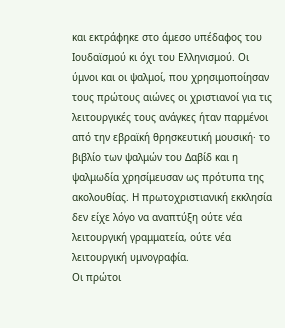και εκτράφηκε στο άμεσο υπέδαφος του Ιουδαϊσμού κι όχι του Ελληνισμού. Οι ύμνοι και οι ψαλμοί, που χρησιμοποίησαν τους πρώτους αιώνες οι χριστιανοί για τις λειτουργικές τους ανάγκες ήταν παρμένοι από την εβραϊκή θρησκευτική μουσική· το βιβλίο των ψαλμών του Δαβίδ και η ψαλμωδία χρησίμευσαν ως πρότυπα της ακολουθίας. Η πρωτοχριστιανική εκκλησία δεν είχε λόγο να αναπτύξη ούτε νέα λειτουργική γραμματεία, ούτε νέα λειτουργική υμνογραφία.
Οι πρώτοι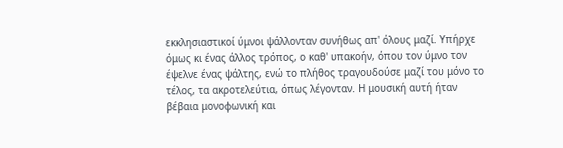εκκλησιαστικοί ύμνοι ψάλλονταν συνήθως απ' όλους μαζί. Υπήρχε όμως κι ένας άλλος τρόπος, ο καθ' υπακοήν, όπου τον ύμνο τον έψελνε ένας ψάλτης, ενώ το πλήθος τραγουδούσε μαζί του μόνο το τέλος, τα ακροτελεύτια, όπως λέγονταν. Η μουσική αυτή ήταν βέβαια μονοφωνική και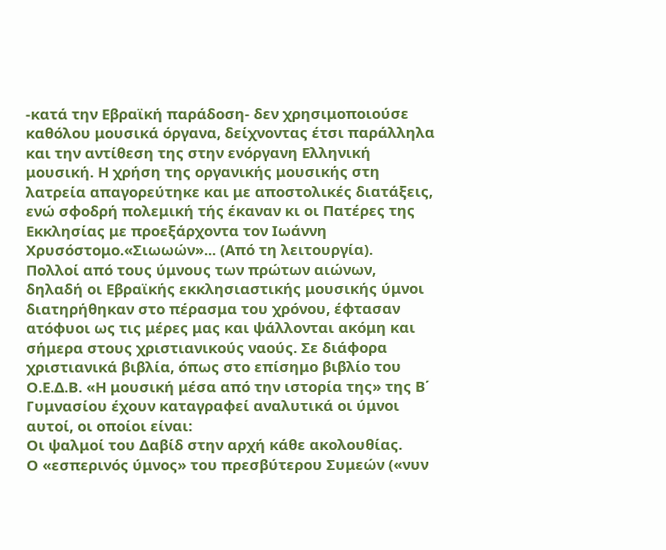-κατά την Εβραϊκή παράδοση- δεν χρησιμοποιούσε καθόλου μουσικά όργανα, δείχνοντας έτσι παράλληλα και την αντίθεση της στην ενόργανη Ελληνική μουσική. Η χρήση της οργανικής μουσικής στη λατρεία απαγορεύτηκε και με αποστολικές διατάξεις, ενώ σφοδρή πολεμική τής έκαναν κι οι Πατέρες της Εκκλησίας με προεξάρχοντα τον Ιωάννη Χρυσόστομο.«Σιωωών»... (Από τη λειτουργία).
Πολλοί από τους ύμνους των πρώτων αιώνων, δηλαδή οι Εβραϊκής εκκλησιαστικής μουσικής ύμνοι διατηρήθηκαν στο πέρασμα του χρόνου, έφτασαν ατόφυοι ως τις μέρες μας και ψάλλονται ακόμη και σήμερα στους χριστιανικούς ναούς. Σε διάφορα χριστιανικά βιβλία, όπως στο επίσημο βιβλίο του Ο.Ε.Δ.Β. «Η μουσική μέσα από την ιστορία της» της Β΄ Γυμνασίου έχουν καταγραφεί αναλυτικά οι ύμνοι αυτοί, οι οποίοι είναι:
Οι ψαλμοί του Δαβίδ στην αρχή κάθε ακολουθίας.
Ο «εσπερινός ύμνος» του πρεσβύτερου Συμεών («νυν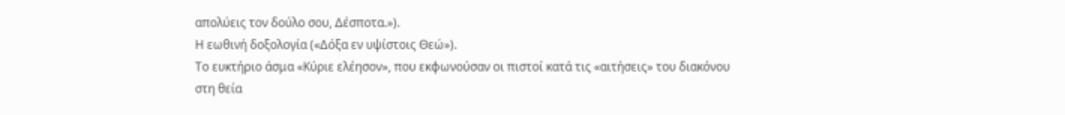απολύεις τον δούλο σου, Δέσποτα.»).
Η εωθινή δοξολογία («Δόξα εν υψίστοις Θεώ»).
Το ευκτήριο άσμα «Κύριε ελέησον», που εκφωνούσαν οι πιστοί κατά τις «αιτήσεις» του διακόνου στη θεία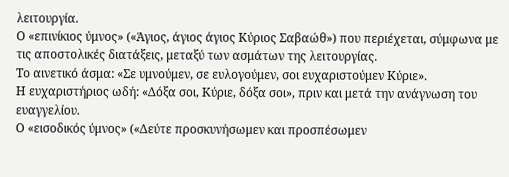λειτουργία.
Ο «επινίκιος ύμνος» («Άγιος, άγιος άγιος Κύριος Σαβαώθ») που περιέχεται, σύμφωνα με τις αποστολικές διατάξεις, μεταξύ των ασμάτων της λειτουργίας.
Το αινετικό άσμα: «Σε υμνούμεν, σε ευλογούμεν, σοι ευχαριστούμεν Κύριε».
Η ευχαριστήριος ωδή: «Δόξα σοι, Κύριε, δόξα σοι», πριν και μετά την ανάγνωση του ευαγγελίου.
Ο «εισοδικός ύμνος» («Δεύτε προσκυνήσωμεν και προσπέσωμεν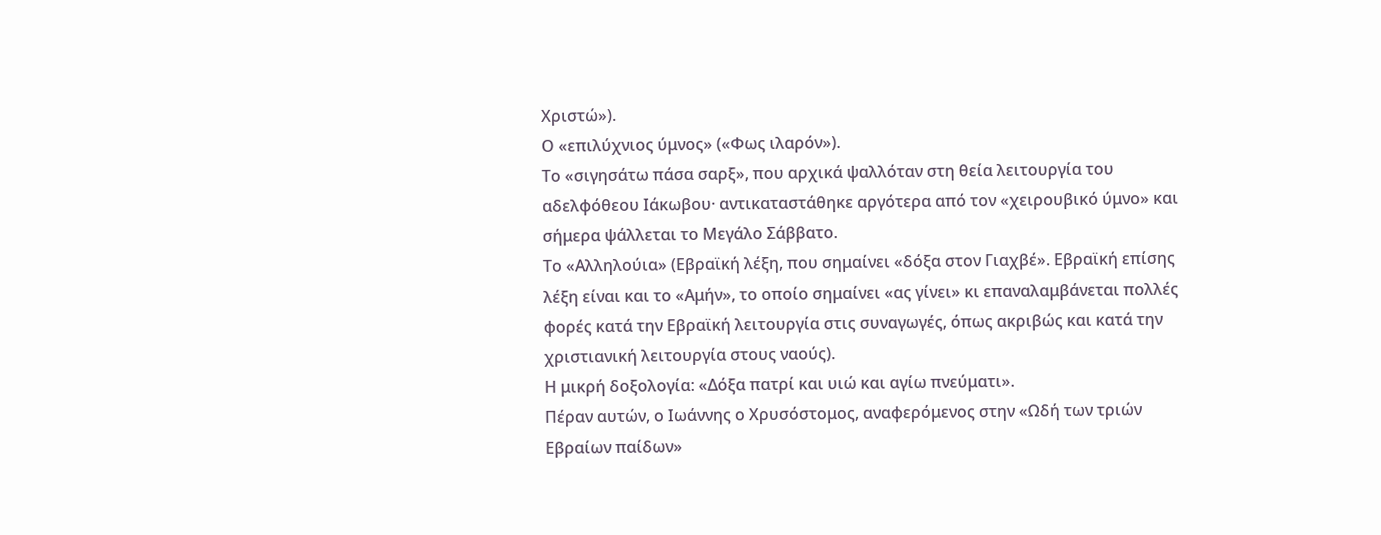Χριστώ»).
Ο «επιλύχνιος ύμνος» («Φως ιλαρόν»).
Το «σιγησάτω πάσα σαρξ», που αρχικά ψαλλόταν στη θεία λειτουργία του αδελφόθεου Ιάκωβου· αντικαταστάθηκε αργότερα από τον «χειρουβικό ύμνο» και σήμερα ψάλλεται το Μεγάλο Σάββατο.
Το «Αλληλούια» (Εβραϊκή λέξη, που σημαίνει «δόξα στον Γιαχβέ». Εβραϊκή επίσης λέξη είναι και το «Αμήν», το οποίο σημαίνει «ας γίνει» κι επαναλαμβάνεται πολλές φορές κατά την Εβραϊκή λειτουργία στις συναγωγές, όπως ακριβώς και κατά την χριστιανική λειτουργία στους ναούς).
Η μικρή δοξολογία: «Δόξα πατρί και υιώ και αγίω πνεύματι».
Πέραν αυτών, ο Ιωάννης ο Χρυσόστομος, αναφερόμενος στην «Ωδή των τριών Εβραίων παίδων»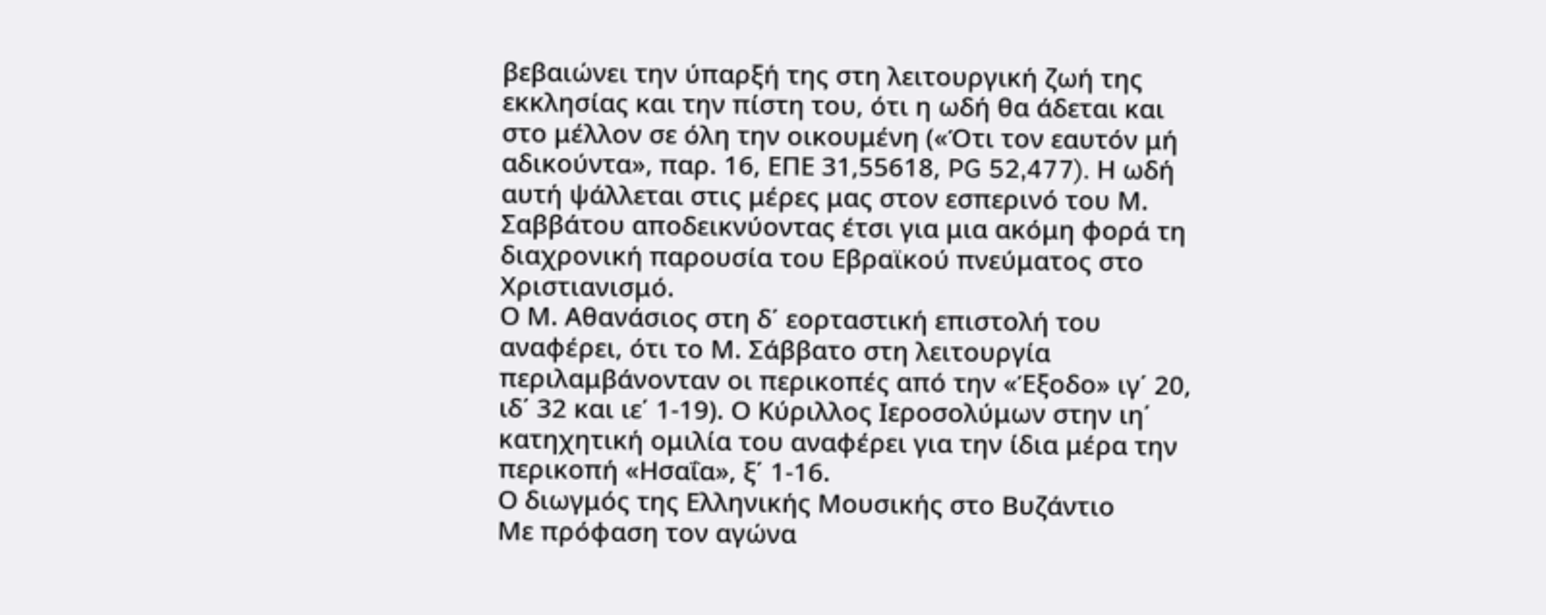βεβαιώνει την ύπαρξή της στη λειτουργική ζωή της εκκλησίας και την πίστη του, ότι η ωδή θα άδεται και στο μέλλον σε όλη την οικουμένη («Ότι τον εαυτόν μή αδικούντα», παρ. 16, ΕΠΕ 31,55618, PG 52,477). Η ωδή αυτή ψάλλεται στις μέρες μας στον εσπερινό του Μ. Σαββάτου αποδεικνύοντας έτσι για μια ακόμη φορά τη διαχρονική παρουσία του Εβραϊκού πνεύματος στο Χριστιανισμό.
Ο Μ. Αθανάσιος στη δ΄ εορταστική επιστολή του αναφέρει, ότι το Μ. Σάββατο στη λειτουργία περιλαμβάνονταν οι περικοπές από την «Έξοδο» ιγ΄ 20, ιδ΄ 32 και ιε΄ 1-19). Ο Κύριλλος Ιεροσολύμων στην ιη΄ κατηχητική ομιλία του αναφέρει για την ίδια μέρα την περικοπή «Ησαΐα», ξ΄ 1-16.
Ο διωγμός της Ελληνικής Μουσικής στο Βυζάντιο
Με πρόφαση τον αγώνα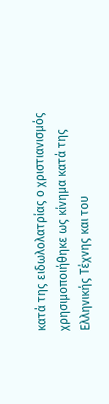κατά της ειδωλολατρίας ο χριστιανισμός χρησιμοποιήθηκε ως κίνημα κατά της Ελληνικής Τέχνης και του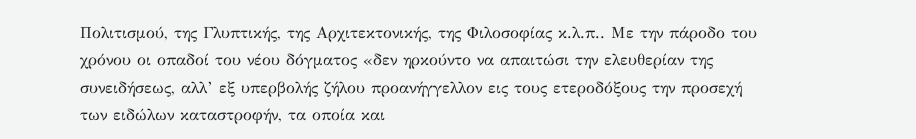Πολιτισμού, της Γλυπτικής, της Αρχιτεκτονικής, της Φιλοσοφίας κ.λ.π.. Με την πάροδο του χρόνου οι οπαδοί του νέου δόγματος «δεν ηρκούντο να απαιτώσι την ελευθερίαν της συνειδήσεως, αλλ’ εξ υπερβολής ζήλου προανήγγελλον εις τους ετεροδόξους την προσεχή των ειδώλων καταστροφήν, τα οποία και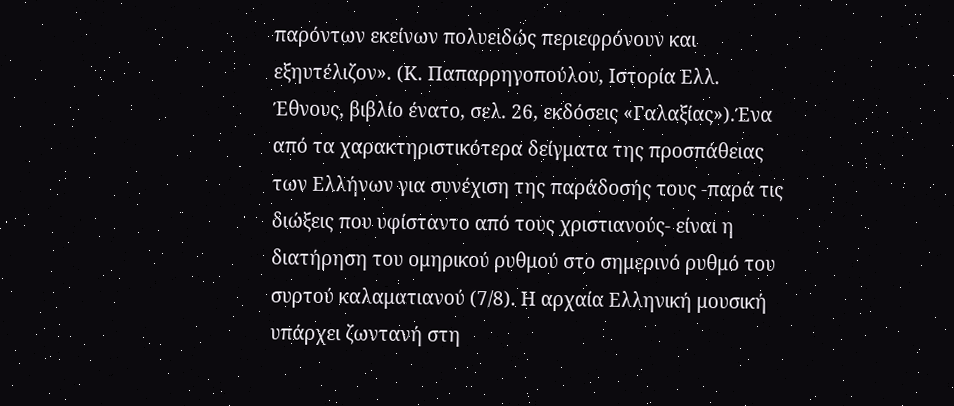παρόντων εκείνων πολυειδώς περιεφρόνουν και εξηυτέλιζον». (Κ. Παπαρρηγοπούλου, Ιστορία Ελλ. Έθνους, βιβλίο ένατο, σελ. 26, εκδόσεις «Γαλαξίας»).Ένα από τα χαρακτηριστικότερα δείγματα της προσπάθειας των Ελλήνων για συνέχιση της παράδοσής τους -παρά τις διώξεις που υφίσταντο από τους χριστιανούς- είναι η διατήρηση του ομηρικού ρυθμού στο σημερινό ρυθμό του συρτού καλαματιανού (7/8). Η αρχαία Ελληνική μουσική υπάρχει ζωντανή στη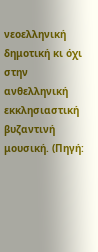νεοελληνική δημοτική κι όχι στην ανθελληνική εκκλησιαστική βυζαντινή μουσική. (Πηγή: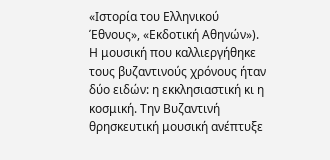«Ιστορία του Ελληνικού Έθνους», «Εκδοτική Αθηνών»).
Η μουσική που καλλιεργήθηκε τους βυζαντινούς χρόνους ήταν δύο ειδών: η εκκλησιαστική κι η κοσμική. Την Βυζαντινή θρησκευτική μουσική ανέπτυξε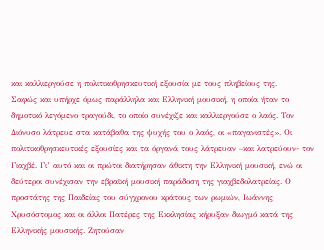και καλλιεργούσε η πολιτικοθρησκευτική εξουσία με τους πληβείους της.
Σαφώς και υπήρχε όμως παράλληλα και Ελληνική μουσική, η οποία ήταν το δημοτικό λεγόμενο τραγούδι, το οποίο συνέχιζε και καλλιεργούσε ο λαός. Τον Διόνυσο λάτρευε στα κατάβαθα της ψυχής του ο λαός, οι «παγανιστές». Οι πολιτικοθρησκευτικές εξουσίες και τα όργανά τους λάτρευαν –και λατρεύουν- τον Γιαχβέ. Γι’ αυτό και οι πρώτοι διατήρησαν άθικτη την Ελληνική μουσική, ενώ οι δεύτεροι συνέχισαν την εβραϊκή μουσική παράδοση της γιαχβεδολατρείας. Ο προστάτης της Παιδείας του σύγχρονου κράτους των ρωμιών, Ιωάννης Χρυσόστομος και οι άλλοι Πατέρες της Εκκλησίας κήρυξαν διωγμό κατά της Ελληνικής μουσικής. Ζητούσαν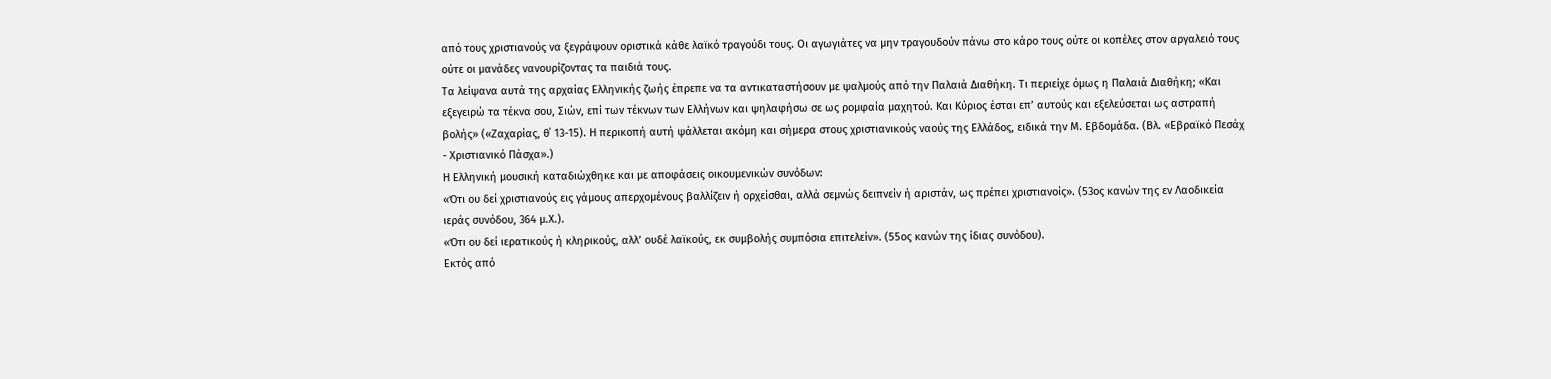από τους χριστιανούς να ξεγράψουν οριστικά κάθε λαϊκό τραγούδι τους. Οι αγωγιάτες να μην τραγουδούν πάνω στο κάρο τους ούτε οι κοπέλες στον αργαλειό τους ούτε οι μανάδες νανουρίζοντας τα παιδιά τους.
Τα λείψανα αυτά της αρχαίας Ελληνικής ζωής έπρεπε να τα αντικαταστήσουν με ψαλμούς από την Παλαιά Διαθήκη. Τι περιείχε όμως η Παλαιά Διαθήκη; «Και εξεγειρώ τα τέκνα σου, Σιών, επί των τέκνων των Ελλήνων και ψηλαφήσω σε ως ρομφαία μαχητού. Και Κύριος έσται επ’ αυτούς και εξελεύσεται ως αστραπή βολής» («Ζαχαρίας, θ΄ 13-15). Η περικοπή αυτή ψάλλεται ακόμη και σήμερα στους χριστιανικούς ναούς της Ελλάδος, ειδικά την Μ. Εβδομάδα. (Βλ. «Εβραϊκό Πεσάχ - Χριστιανικό Πάσχα».)
Η Ελληνική μουσική καταδιώχθηκε και με αποφάσεις οικουμενικών συνόδων:
«Ότι ου δεί χριστιανούς εις γάμους απερχομένους βαλλίζειν ή ορχείσθαι, αλλά σεμνώς δειπνείν ή αριστάν, ως πρέπει χριστιανοίς». (53ος κανών της εν Λαοδικεία ιεράς συνόδου, 364 μ.Χ.).
«Ότι ου δεί ιερατικούς ή κληρικούς, αλλ’ ουδέ λαϊκούς, εκ συμβολής συμπόσια επιτελείν». (55ος κανών της ίδιας συνόδου).
Εκτός από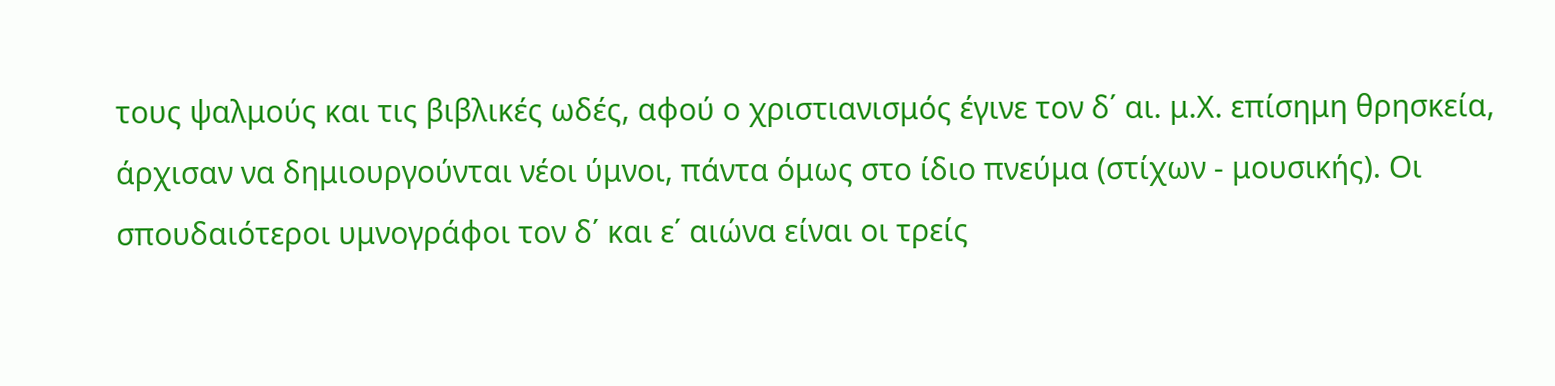τους ψαλμούς και τις βιβλικές ωδές, αφού ο χριστιανισμός έγινε τον δ΄ αι. μ.Χ. επίσημη θρησκεία, άρχισαν να δημιουργούνται νέοι ύμνοι, πάντα όμως στο ίδιο πνεύμα (στίχων - μουσικής). Οι σπουδαιότεροι υμνογράφοι τον δ΄ και ε΄ αιώνα είναι οι τρείς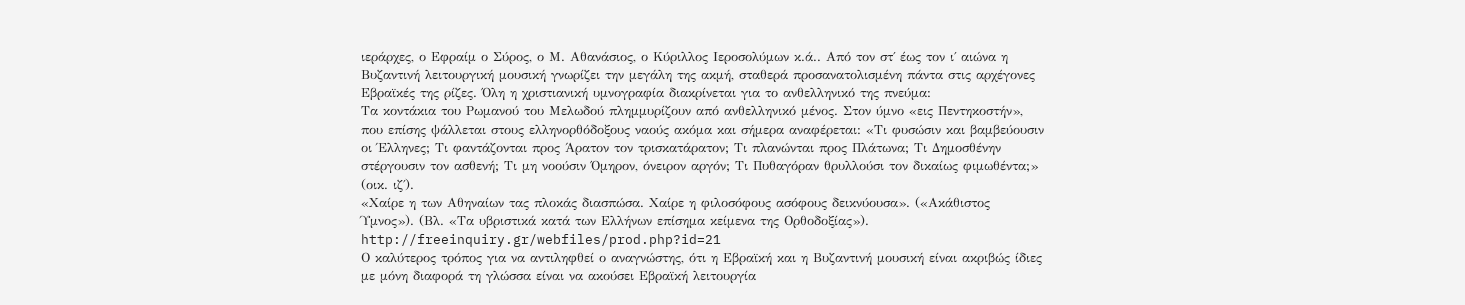ιεράρχες, ο Εφραίμ ο Σύρος, ο Μ. Αθανάσιος, ο Κύριλλος Ιεροσολύμων κ.ά.. Από τον στ΄ έως τον ι΄ αιώνα η Βυζαντινή λειτουργική μουσική γνωρίζει την μεγάλη της ακμή, σταθερά προσανατολισμένη πάντα στις αρχέγονες Εβραϊκές της ρίζες. Όλη η χριστιανική υμνογραφία διακρίνεται για το ανθελληνικό της πνεύμα:
Τα κοντάκια του Ρωμανού του Μελωδού πλημμυρίζουν από ανθελληνικό μένος. Στον ύμνο «εις Πεντηκοστήν», που επίσης ψάλλεται στους ελληνορθόδοξους ναούς ακόμα και σήμερα αναφέρεται: «Τι φυσώσιν και βαμβεύουσιν οι Έλληνες; Τι φαντάζονται προς Άρατον τον τρισκατάρατον; Τι πλανώνται προς Πλάτωνα; Τι Δημοσθένην στέργουσιν τον ασθενή; Τι μη νοούσιν Όμηρον, όνειρον αργόν; Τι Πυθαγόραν θρυλλούσι τον δικαίως φιμωθέντα;» (οικ. ιζ΄).
«Χαίρε η των Αθηναίων τας πλοκάς διασπώσα. Χαίρε η φιλοσόφους ασόφους δεικνύουσα». («Ακάθιστος Ύμνος»). (Βλ. «Τα υβριστικά κατά των Ελλήνων επίσημα κείμενα της Ορθοδοξίας»). http://freeinquiry.gr/webfiles/prod.php?id=21
Ο καλύτερος τρόπος για να αντιληφθεί ο αναγνώστης, ότι η Εβραϊκή και η Βυζαντινή μουσική είναι ακριβώς ίδιες με μόνη διαφορά τη γλώσσα είναι να ακούσει Εβραϊκή λειτουργία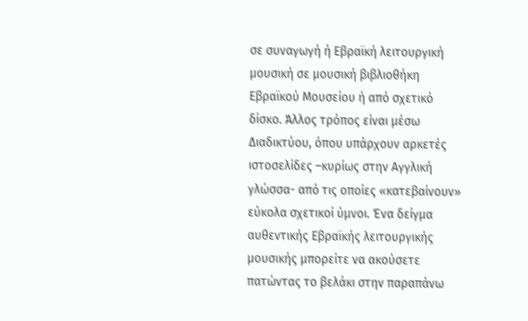σε συναγωγή ή Εβραϊκή λειτουργική μουσική σε μουσική βιβλιοθήκη Εβραϊκού Μουσείου ή από σχετικό δίσκο. Άλλος τρόπος είναι μέσω Διαδικτύου, όπου υπάρχουν αρκετές ιστοσελίδες –κυρίως στην Αγγλική γλώσσα- από τις οποίες «κατεβαίνουν» εύκολα σχετικοί ύμνοι. Ένα δείγμα αυθεντικής Εβραϊκής λειτουργικής μουσικής μπορείτε να ακούσετε πατώντας το βελάκι στην παραπάνω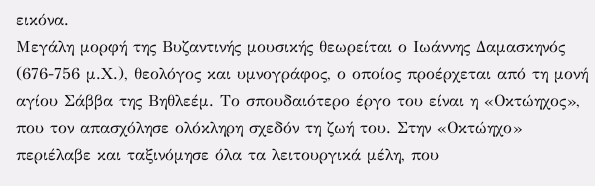εικόνα.
Μεγάλη μορφή της Βυζαντινής μουσικής θεωρείται ο Ιωάννης Δαμασκηνός (676-756 μ.Χ.), θεολόγος και υμνογράφος, ο οποίος προέρχεται από τη μονή αγίου Σάββα της Βηθλεέμ. Το σπουδαιότερο έργο του είναι η «Οκτώηχος», που τον απασχόλησε ολόκληρη σχεδόν τη ζωή του. Στην «Οκτώηχο» περιέλαβε και ταξινόμησε όλα τα λειτουργικά μέλη, που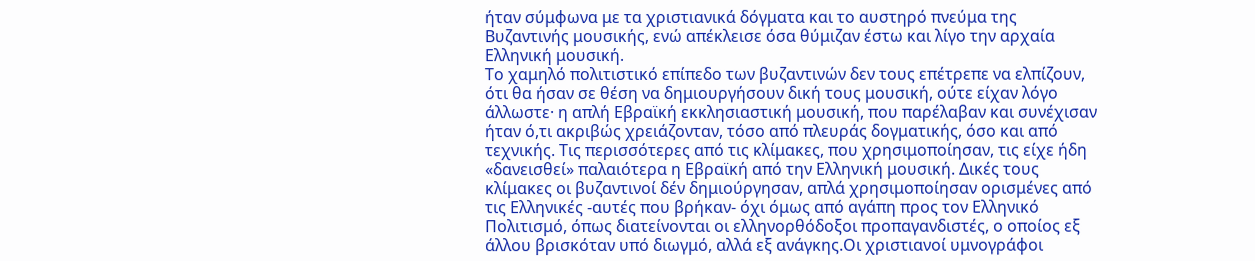ήταν σύμφωνα με τα χριστιανικά δόγματα και το αυστηρό πνεύμα της Βυζαντινής μουσικής, ενώ απέκλεισε όσα θύμιζαν έστω και λίγο την αρχαία Ελληνική μουσική.
Το χαμηλό πολιτιστικό επίπεδο των βυζαντινών δεν τους επέτρεπε να ελπίζουν, ότι θα ήσαν σε θέση να δημιουργήσουν δική τους μουσική, ούτε είχαν λόγο άλλωστε· η απλή Εβραϊκή εκκλησιαστική μουσική, που παρέλαβαν και συνέχισαν ήταν ό,τι ακριβώς χρειάζονταν, τόσο από πλευράς δογματικής, όσο και από τεχνικής. Τις περισσότερες από τις κλίμακες, που χρησιμοποίησαν, τις είχε ήδη «δανεισθεί» παλαιότερα η Εβραϊκή από την Ελληνική μουσική. Δικές τους κλίμακες οι βυζαντινοί δέν δημιούργησαν, απλά χρησιμοποίησαν ορισμένες από τις Ελληνικές -αυτές που βρήκαν- όχι όμως από αγάπη προς τον Ελληνικό Πολιτισμό, όπως διατείνονται οι ελληνορθόδοξοι προπαγανδιστές, ο οποίος εξ άλλου βρισκόταν υπό διωγμό, αλλά εξ ανάγκης.Οι χριστιανοί υμνογράφοι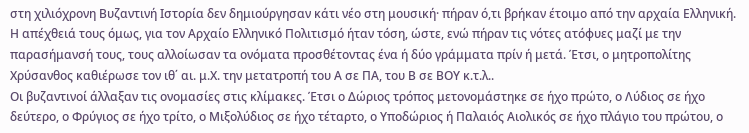στη χιλιόχρονη Bυζαντινή Iστορία δεν δημιούργησαν κάτι νέο στη μουσική· πήραν ό,τι βρήκαν έτοιμο από την αρχαία Ελληνική. Η απέχθειά τους όμως, για τον Αρχαίο Ελληνικό Πολιτισμό ήταν τόση, ώστε, ενώ πήραν τις νότες ατόφυες μαζί με την παρασήμανσή τους, τους αλλοίωσαν τα ονόματα προσθέτοντας ένα ή δύο γράμματα πρίν ή μετά. Έτσι, ο μητροπολίτης Χρύσανθος καθιέρωσε τον ιθ΄ αι. μ.Χ. την μετατροπή του Α σε ΠΑ, του Β σε ΒΟΥ κ.τ.λ..
Oι βυζαντινοί άλλαξαν τις ονομασίες στις κλίμακες. Έτσι ο Δώριος τρόπος μετονομάστηκε σε ήχο πρώτο, ο Λύδιος σε ήχο δεύτερο, ο Φρύγιος σε ήχο τρίτο, ο Μιξολύδιος σε ήχο τέταρτο, ο Υποδώριος ή Παλαιός Αιολικός σε ήχο πλάγιο του πρώτου, ο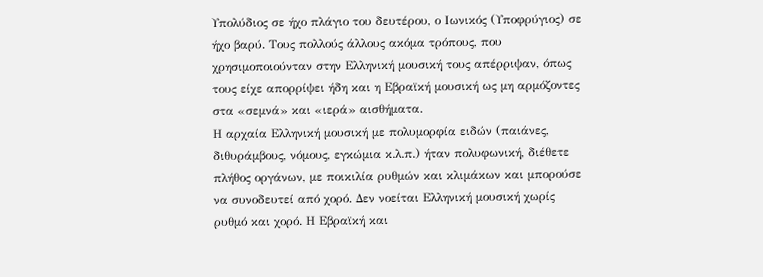Υπολύδιος σε ήχο πλάγιο του δευτέρου, ο Ιωνικός (Υποφρύγιος) σε ήχο βαρύ. Τους πολλούς άλλους ακόμα τρόπους, που χρησιμοποιούνταν στην Ελληνική μουσική τους απέρριψαν, όπως τους είχε απορρίψει ήδη και η Εβραϊκή μουσική ως μη αρμόζοντες στα «σεμνά» και «ιερά» αισθήματα.
Η αρχαία Ελληνική μουσική με πολυμορφία ειδών (παιάνες, διθυράμβους, νόμους, εγκώμια κ.λ.π.) ήταν πολυφωνική, διέθετε πλήθος οργάνων, με ποικιλία ρυθμών και κλιμάκων και μπορούσε να συνοδευτεί από χορό. Δεν νοείται Ελληνική μουσική χωρίς ρυθμό και χορό. Η Εβραϊκή και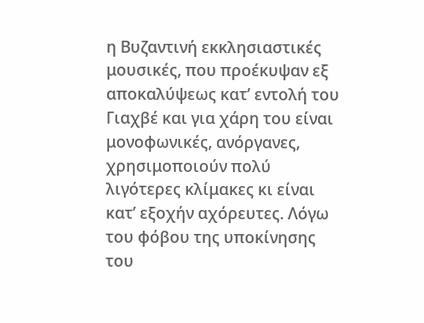η Βυζαντινή εκκλησιαστικές μουσικές, που προέκυψαν εξ αποκαλύψεως κατ’ εντολή του Γιαχβέ και για χάρη του είναι μονοφωνικές, ανόργανες, χρησιμοποιούν πολύ λιγότερες κλίμακες κι είναι κατ’ εξοχήν αχόρευτες. Λόγω του φόβου της υποκίνησης του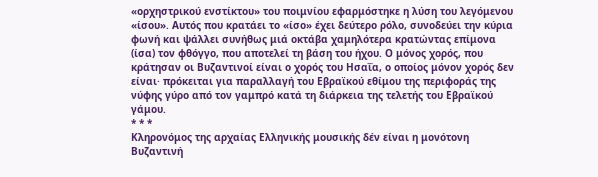«ορχηστρικού ενστίκτου» του ποιμνίου εφαρμόστηκε η λύση του λεγόμενου «ίσου». Αυτός που κρατάει το «ίσο» έχει δεύτερο ρόλο, συνοδεύει την κύρια φωνή και ψάλλει συνήθως μιά οκτάβα χαμηλότερα κρατώντας επίμονα (ίσα) τον φθόγγο, που αποτελεί τη βάση του ήχου. Ο μόνος χορός, που κράτησαν οι Βυζαντινοί είναι ο χορός του Ησαΐα, ο οποίος μόνον χορός δεν είναι· πρόκειται για παραλλαγή του Εβραϊκού εθίμου της περιφοράς της νύφης γύρο από τον γαμπρό κατά τη διάρκεια της τελετής του Εβραϊκού γάμου.
* * *
Κληρονόμος της αρχαίας Ελληνικής μουσικής δέν είναι η μονότονη Βυζαντινή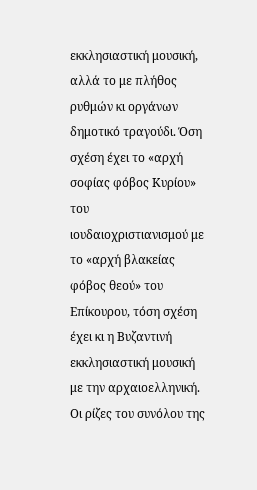εκκλησιαστική μουσική, αλλά το με πλήθος ρυθμών κι οργάνων δημοτικό τραγούδι. Όση σχέση έχει το «αρχή σοφίας φόβος Κυρίου» του ιουδαιοχριστιανισμού με το «αρχή βλακείας φόβος θεού» του Επίκουρου, τόση σχέση έχει κι η Βυζαντινή εκκλησιαστική μουσική με την αρχαιοελληνική. Οι ρίζες του συνόλου της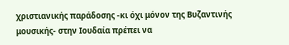χριστιανικής παράδοσης -κι όχι μόνον της Βυζαντινής μουσικής- στην Ιουδαία πρέπει να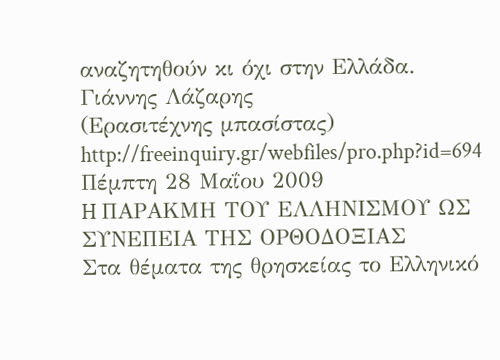αναζητηθούν κι όχι στην Ελλάδα.
Γιάννης Λάζαρης
(Ερασιτέχνης μπασίστας)
http://freeinquiry.gr/webfiles/pro.php?id=694
Πέμπτη 28 Μαΐου 2009
H ΠΑΡΑΚΜΗ ΤΟΥ ΕΛΛΗΝΙΣΜΟΥ ΩΣ ΣΥΝΕΠΕΙΑ ΤΗΣ ΟΡΘΟΔΟΞΙΑΣ
Στα θέματα της θρησκείας το Ελληνικό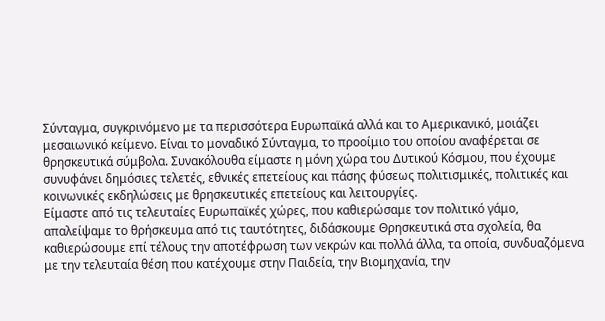Σύνταγμα, συγκρινόμενο με τα περισσότερα Ευρωπαϊκά αλλά και το Αμερικανικό, μοιάζει μεσαιωνικό κείμενο. Είναι το μοναδικό Σύνταγμα, το προοίμιο του οποίου αναφέρεται σε θρησκευτικά σύμβολα. Συνακόλουθα είμαστε η μόνη χώρα του Δυτικού Κόσμου, που έχουμε συνυφάνει δημόσιες τελετές, εθνικές επετείους και πάσης φύσεως πολιτισμικές, πολιτικές και κοινωνικές εκδηλώσεις με θρησκευτικές επετείους και λειτουργίες.
Είμαστε από τις τελευταίες Eυρωπαϊκές χώρες, που καθιερώσαμε τον πολιτικό γάμο, απαλείψαμε το θρήσκευμα από τις ταυτότητες, διδάσκουμε Θρησκευτικά στα σχολεία, θα καθιερώσουμε επί τέλους την αποτέφρωση των νεκρών και πολλά άλλα, τα οποία, συνδυαζόμενα με την τελευταία θέση που κατέχουμε στην Παιδεία, την Βιομηχανία, την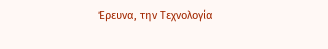Έρευνα, την Τεχνολογία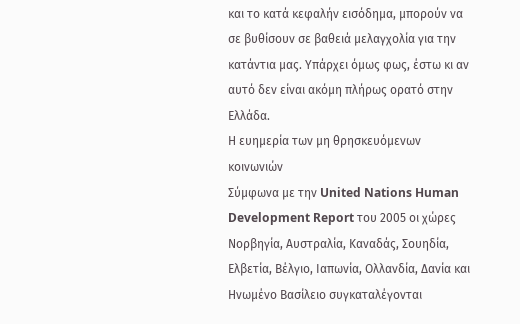και το κατά κεφαλήν εισόδημα, μπορούν να σε βυθίσουν σε βαθειά μελαγχολία για την κατάντια μας. Υπάρχει όμως φως, έστω κι αν αυτό δεν είναι ακόμη πλήρως ορατό στην Ελλάδα.
Η ευημερία των μη θρησκευόμενων κοινωνιών
Σύμφωνα με την United Nations Human Development Report του 2005 οι χώρες Νορβηγία, Αυστραλία, Καναδάς, Σουηδία, Ελβετία, Βέλγιο, Ιαπωνία, Ολλανδία, Δανία και Ηνωμένο Βασίλειο συγκαταλέγονται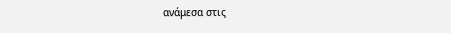ανάμεσα στις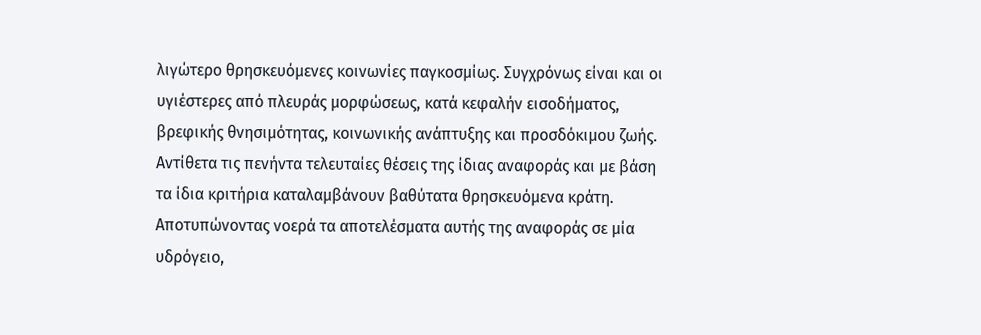λιγώτερο θρησκευόμενες κοινωνίες παγκοσμίως. Συγχρόνως είναι και οι υγιέστερες από πλευράς μορφώσεως, κατά κεφαλήν εισοδήματος, βρεφικής θνησιμότητας, κοινωνικής ανάπτυξης και προσδόκιμου ζωής. Αντίθετα τις πενήντα τελευταίες θέσεις της ίδιας αναφοράς και με βάση τα ίδια κριτήρια καταλαμβάνουν βαθύτατα θρησκευόμενα κράτη.
Αποτυπώνοντας νοερά τα αποτελέσματα αυτής της αναφοράς σε μία υδρόγειο,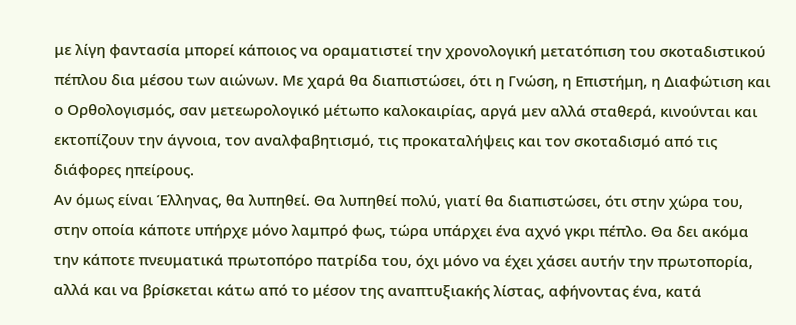με λίγη φαντασία μπορεί κάποιος να οραματιστεί την χρονολογική μετατόπιση του σκοταδιστικού πέπλου δια μέσου των αιώνων. Με χαρά θα διαπιστώσει, ότι η Γνώση, η Επιστήμη, η Διαφώτιση και ο Ορθολογισμός, σαν μετεωρολογικό μέτωπο καλοκαιρίας, αργά μεν αλλά σταθερά, κινούνται και εκτοπίζουν την άγνοια, τον αναλφαβητισμό, τις προκαταλήψεις και τον σκοταδισμό από τις διάφορες ηπείρους.
Αν όμως είναι Έλληνας, θα λυπηθεί. Θα λυπηθεί πολύ, γιατί θα διαπιστώσει, ότι στην χώρα του, στην οποία κάποτε υπήρχε μόνο λαμπρό φως, τώρα υπάρχει ένα αχνό γκρι πέπλο. Θα δει ακόμα την κάποτε πνευματικά πρωτοπόρο πατρίδα του, όχι μόνο να έχει χάσει αυτήν την πρωτοπορία, αλλά και να βρίσκεται κάτω από το μέσον της αναπτυξιακής λίστας, αφήνοντας ένα, κατά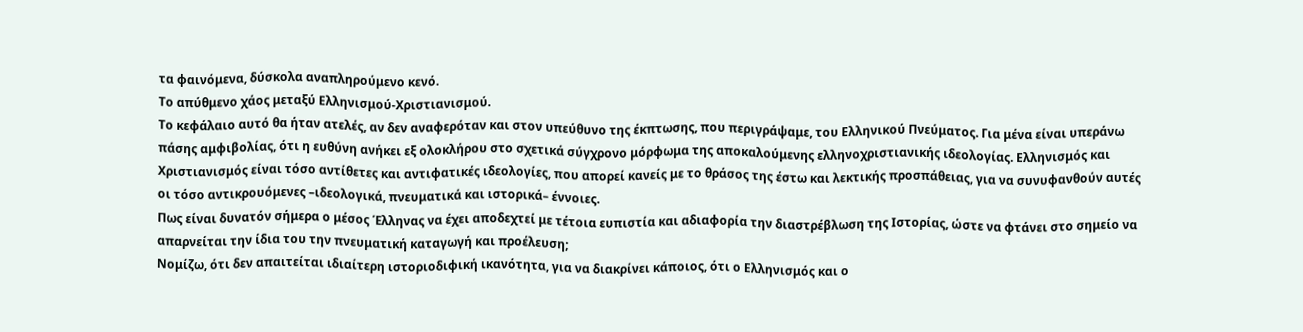τα φαινόμενα, δύσκολα αναπληρούμενο κενό.
Το απύθμενο χάος μεταξύ Ελληνισμού-Χριστιανισμού.
Το κεφάλαιο αυτό θα ήταν ατελές, αν δεν αναφερόταν και στον υπεύθυνο της έκπτωσης, που περιγράψαμε, του Ελληνικού Πνεύματος. Για μένα είναι υπεράνω πάσης αμφιβολίας, ότι η ευθύνη ανήκει εξ ολοκλήρου στο σχετικά σύγχρονο μόρφωμα της αποκαλούμενης ελληνοχριστιανικής ιδεολογίας. Ελληνισμός και Χριστιανισμός είναι τόσο αντίθετες και αντιφατικές ιδεολογίες, που απορεί κανείς με το θράσος της έστω και λεκτικής προσπάθειας, για να συνυφανθούν αυτές οι τόσο αντικρουόμενες –ιδεολογικά, πνευματικά και ιστορικά– έννοιες.
Πως είναι δυνατόν σήμερα ο μέσος Έλληνας να έχει αποδεχτεί με τέτοια ευπιστία και αδιαφορία την διαστρέβλωση της Ιστορίας, ώστε να φτάνει στο σημείο να απαρνείται την ίδια του την πνευματική καταγωγή και προέλευση;
Νομίζω, ότι δεν απαιτείται ιδιαίτερη ιστοριοδιφική ικανότητα, για να διακρίνει κάποιος, ότι ο Ελληνισμός και ο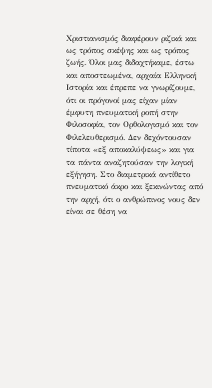Χριστιανισμός διαφέρουν ριζικά και ως τρόπος σκέψης και ως τρόπος ζωής. Όλοι μας διδαχτήκαμε, έστω και αποστεωμένα, αρχαία Ελληνική Ιστορία και έπρεπε να γνωρίζουμε, ότι οι πρόγονοί μας είχαν μίαν έμφυτη πνευματική ροπή στην Φιλοσοφία, τον Ορθολογισμό και τον Φιλελευθερισμό. Δεν δεχόντουσαν τίποτα «εξ αποκαλύψεως» και για τα πάντα αναζητούσαν την λογική εξήγηση. Στο διαμετρικά αντίθετο πνευματικό άκρο και ξεκινώντας από την αρχή, ότι ο ανθρώπινος νους δεν είναι σε θέση να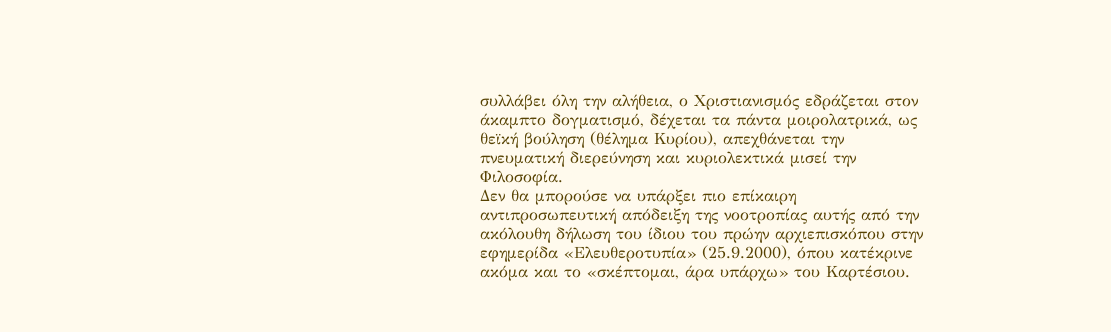συλλάβει όλη την αλήθεια, ο Χριστιανισμός εδράζεται στον άκαμπτο δογματισμό, δέχεται τα πάντα μοιρολατρικά, ως θεϊκή βούληση (θέλημα Κυρίου), απεχθάνεται την πνευματική διερεύνηση και κυριολεκτικά μισεί την Φιλοσοφία.
Δεν θα μπορούσε να υπάρξει πιο επίκαιρη αντιπροσωπευτική απόδειξη της νοοτροπίας αυτής από την ακόλουθη δήλωση του ίδιου του πρώην αρχιεπισκόπου στην εφημερίδα «Ελευθεροτυπία» (25.9.2000), όπου κατέκρινε ακόμα και το «σκέπτομαι, άρα υπάρχω» του Καρτέσιου.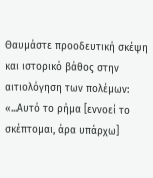Θαυμάστε προοδευτική σκέψη και ιστορικό βάθος στην αιτιολόγηση των πολέμων:
«...Αυτό το ρήμα [εννοεί το σκέπτομαι, άρα υπάρχω]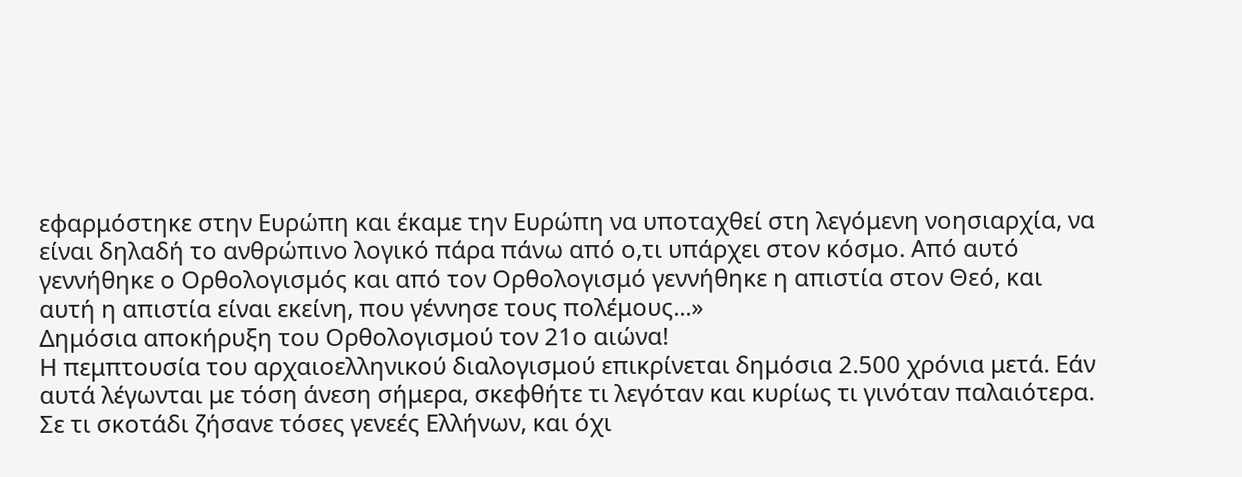εφαρμόστηκε στην Ευρώπη και έκαμε την Ευρώπη να υποταχθεί στη λεγόμενη νοησιαρχία, να είναι δηλαδή το ανθρώπινο λογικό πάρα πάνω από ο,τι υπάρχει στον κόσμο. Από αυτό γεννήθηκε ο Ορθολογισμός και από τον Ορθολογισμό γεννήθηκε η απιστία στον Θεό, και αυτή η απιστία είναι εκείνη, που γέννησε τους πολέμους...»
Δημόσια αποκήρυξη του Ορθολογισμού τον 21ο αιώνα!
Η πεμπτουσία του αρχαιοελληνικού διαλογισμού επικρίνεται δημόσια 2.500 χρόνια μετά. Εάν αυτά λέγωνται με τόση άνεση σήμερα, σκεφθήτε τι λεγόταν και κυρίως τι γινόταν παλαιότερα. Σε τι σκοτάδι ζήσανε τόσες γενεές Ελλήνων, και όχι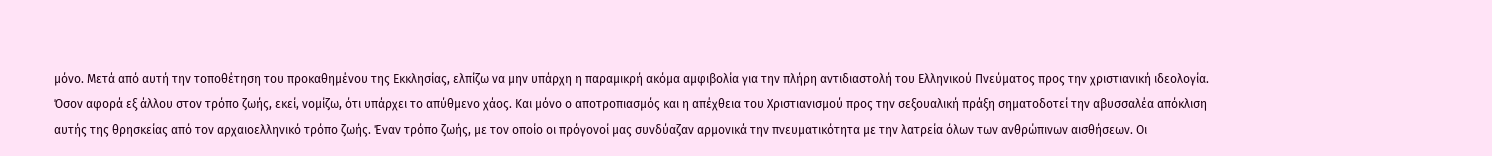μόνο. Μετά από αυτή την τοποθέτηση του προκαθημένου της Εκκλησίας, ελπίζω να μην υπάρχη η παραμικρή ακόμα αμφιβολία για την πλήρη αντιδιαστολή του Ελληνικού Πνεύματος προς την χριστιανική ιδεολογία.
Όσον αφορά εξ άλλου στον τρόπο ζωής, εκεί, νομίζω, ότι υπάρχει το απύθμενο χάος. Και μόνο ο αποτροπιασμός και η απέχθεια του Χριστιανισμού προς την σεξουαλική πράξη σηματοδοτεί την αβυσσαλέα απόκλιση αυτής της θρησκείας από τον αρχαιοελληνικό τρόπο ζωής. Έναν τρόπο ζωής, με τον οποίο οι πρόγονοί μας συνδύαζαν αρμονικά την πνευματικότητα με την λατρεία όλων των ανθρώπινων αισθήσεων. Οι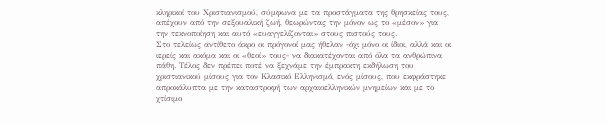κληρικοί του Χριστιανισμού, σύμφωνα με τα προστάγματα της θρησκείας τους, απέχουν από την σεξουαλική ζωή, θεωρώντας την μόνον ως το «μέσον» για την τεκνοποίηση και αυτό «ευαγγελίζονται» στους πιστούς τους.
Στο τελείως αντίθετο άκρο οι πρόγονοί μας ήθελαν -όχι μόνο οι ίδιοι, αλλά και οι ιερείς και ακόμα και οι «θεοί» τους- να διακατέχονται από όλα τα ανθρώπινα πάθη. Τέλος δεν πρέπει ποτέ να ξεχνάμε την έμπρακτη εκδήλωση του χριστιανικού μίσους για τον Κλασικό Ελληνισμό, ενός μίσους, που εκφράστηκε απροκάλυπτα με την καταστροφή των αρχαιοελληνικών μνημείων και με το χτίσιμο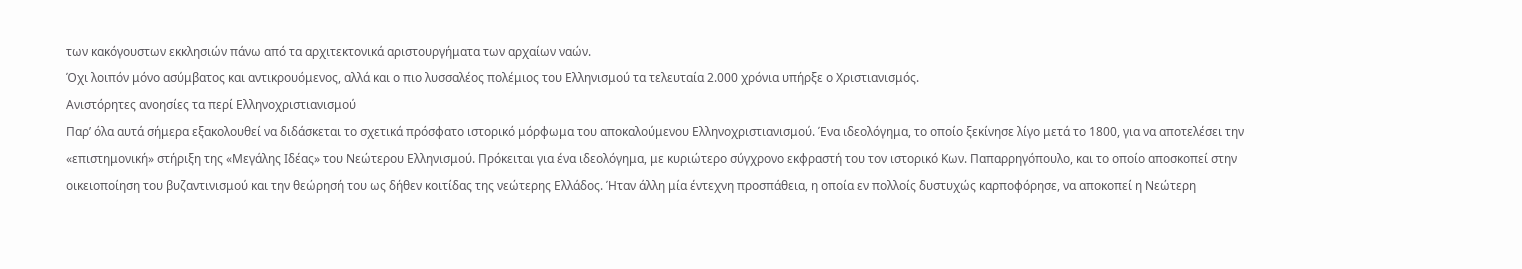των κακόγουστων εκκλησιών πάνω από τα αρχιτεκτονικά αριστουργήματα των αρχαίων ναών.
Όχι λοιπόν μόνο ασύμβατος και αντικρουόμενος, αλλά και ο πιο λυσσαλέος πολέμιος του Ελληνισμού τα τελευταία 2.000 χρόνια υπήρξε ο Χριστιανισμός.
Ανιστόρητες ανοησίες τα περί Ελληνοχριστιανισμού
Παρ’ όλα αυτά σήμερα εξακολουθεί να διδάσκεται το σχετικά πρόσφατο ιστορικό μόρφωμα του αποκαλούμενου Ελληνοχριστιανισμού. Ένα ιδεολόγημα, το οποίο ξεκίνησε λίγο μετά το 1800, για να αποτελέσει την «επιστημονική» στήριξη της «Μεγάλης Ιδέας» του Νεώτερου Ελληνισμού. Πρόκειται για ένα ιδεολόγημα, με κυριώτερο σύγχρονο εκφραστή του τον ιστορικό Κων. Παπαρρηγόπουλο, και το οποίο αποσκοπεί στην οικειοποίηση του βυζαντινισμού και την θεώρησή του ως δήθεν κοιτίδας της νεώτερης Ελλάδος. Ήταν άλλη μία έντεχνη προσπάθεια, η οποία εν πολλοίς δυστυχώς καρποφόρησε, να αποκοπεί η Νεώτερη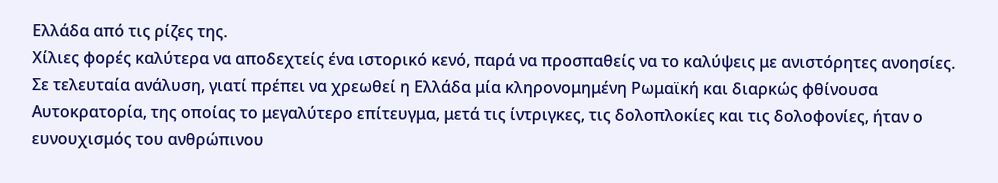Ελλάδα από τις ρίζες της.
Χίλιες φορές καλύτερα να αποδεχτείς ένα ιστορικό κενό, παρά να προσπαθείς να το καλύψεις με ανιστόρητες ανοησίες. Σε τελευταία ανάλυση, γιατί πρέπει να χρεωθεί η Ελλάδα μία κληρονομημένη Ρωμαϊκή και διαρκώς φθίνουσα Αυτοκρατορία, της οποίας το μεγαλύτερο επίτευγμα, μετά τις ίντριγκες, τις δολοπλοκίες και τις δολοφονίες, ήταν ο ευνουχισμός του ανθρώπινου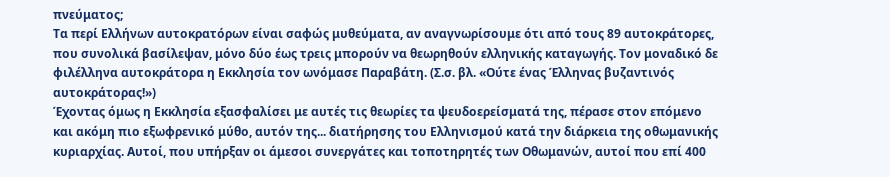πνεύματος;
Τα περί Ελλήνων αυτοκρατόρων είναι σαφώς μυθεύματα, αν αναγνωρίσουμε ότι από τους 89 αυτοκράτορες, που συνολικά βασίλεψαν, μόνο δύο έως τρεις μπορούν να θεωρηθούν ελληνικής καταγωγής. Τον μοναδικό δε φιλέλληνα αυτοκράτορα η Εκκλησία τον ωνόμασε Παραβάτη. (Σ.σ. βλ. «Ούτε ένας Έλληνας βυζαντινός αυτοκράτορας!»)
Έχοντας όμως η Εκκλησία εξασφαλίσει με αυτές τις θεωρίες τα ψευδοερείσματά της, πέρασε στον επόμενο και ακόμη πιο εξωφρενικό μύθο, αυτόν της... διατήρησης του Ελληνισμού κατά την διάρκεια της οθωμανικής κυριαρχίας. Αυτοί, που υπήρξαν οι άμεσοι συνεργάτες και τοποτηρητές των Οθωμανών, αυτοί που επί 400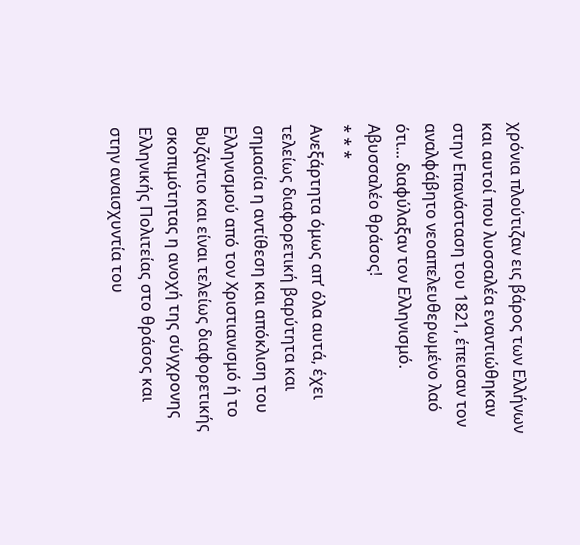χρόνια πλούτιζαν εις βάρος των Ελλήνων και αυτοί που λυσσαλέα εναντιώθηκαν στην Επανάσταση του 1821, έπεισαν τον αναλφάβητο νεοαπελευθερωμένο λαό ότι... διαφύλαξαν τον Ελληνισμό. Αβυσσαλέο θράσος!
* * *
Ανεξάρτητα όμως απ’ όλα αυτά, έχει τελείως διαφορετική βαρύτητα και σημασία η αντίθεση και απόκλιση του Ελληνισμού από τον Χριστιανισμό ή το Βυζάντιο και είναι τελείως διαφορετικής σκοπιμότητας η ανοχή της σύγχρονης Ελληνικής Πολιτείας στο θράσος και στην αναισχυντία του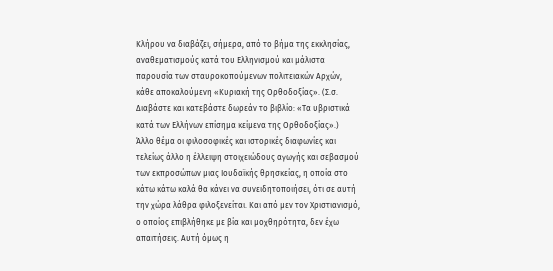Κλήρου να διαβάζει, σήμερα, από το βήμα της εκκλησίας, αναθεματισμούς κατά του Ελληνισμού και μάλιστα παρουσία των σταυροκοπούμενων πολιτειακών Αρχών, κάθε αποκαλούμενη «Κυριακή της Ορθοδοξίας». (Σ.σ. Διαβάστε και κατεβάστε δωρεάν το βιβλίο: «Τα υβριστικά κατά των Ελλήνων επίσημα κείμενα της Ορθοδοξίας».)
Άλλο θέμα οι φιλοσοφικές και ιστορικές διαφωνίες και τελείως άλλο η έλλειψη στοιχειώδους αγωγής και σεβασμού των εκπροσώπων μιας Ιουδαϊκής θρησκείας, η οποία στο κάτω κάτω καλά θα κάνει να συνειδητοποιήσει, ότι σε αυτή την χώρα λάθρα φιλοξενείται. Και από μεν τον Χριστιανισμό, ο οποίος επιβλήθηκε με βία και μοχθηρότητα, δεν έχω απαιτήσεις. Αυτή όμως η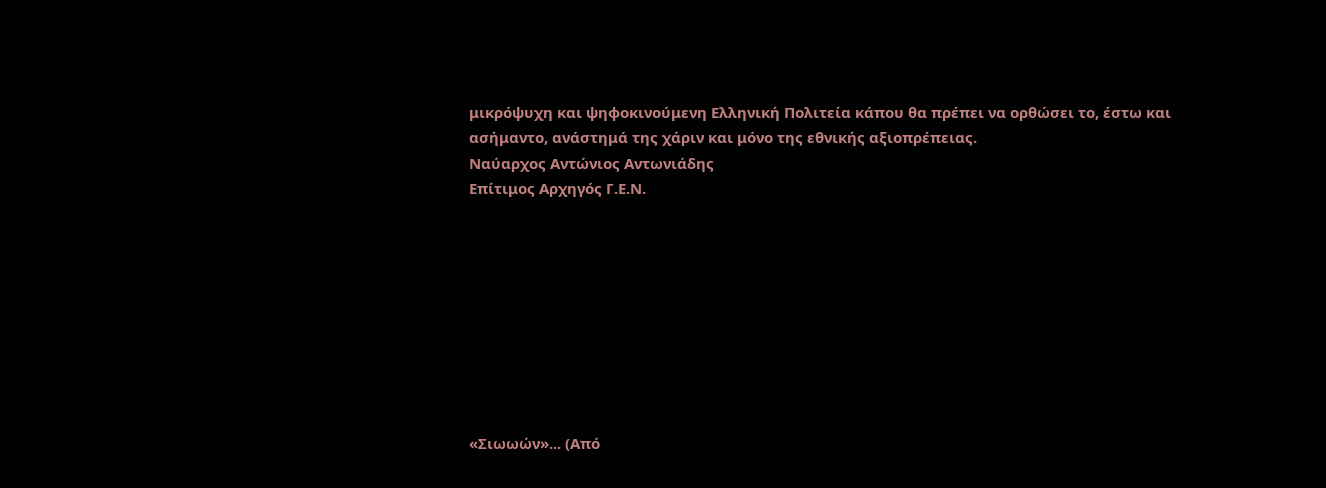μικρόψυχη και ψηφοκινούμενη Ελληνική Πολιτεία κάπου θα πρέπει να ορθώσει το, έστω και ασήμαντο, ανάστημά της χάριν και μόνο της εθνικής αξιοπρέπειας.
Ναύαρχος Αντώνιος Αντωνιάδης
Επίτιμος Αρχηγός Γ.Ε.Ν.









«Σιωωών»... (Από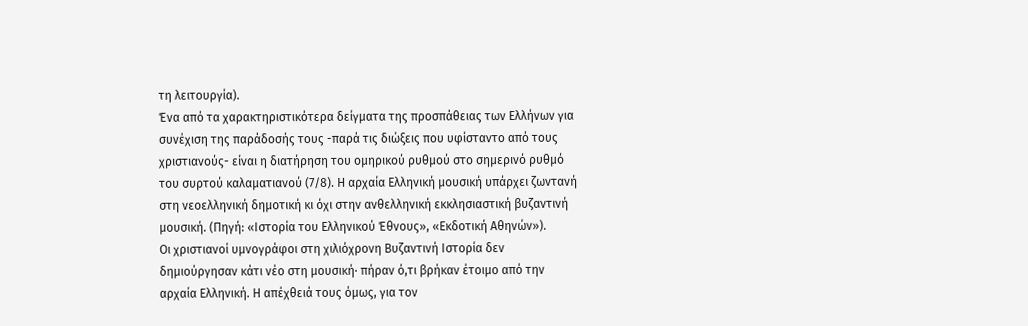τη λειτουργία).
Ένα από τα χαρακτηριστικότερα δείγματα της προσπάθειας των Ελλήνων για συνέχιση της παράδοσής τους -παρά τις διώξεις που υφίσταντο από τους χριστιανούς- είναι η διατήρηση του ομηρικού ρυθμού στο σημερινό ρυθμό του συρτού καλαματιανού (7/8). Η αρχαία Ελληνική μουσική υπάρχει ζωντανή στη νεοελληνική δημοτική κι όχι στην ανθελληνική εκκλησιαστική βυζαντινή μουσική. (Πηγή: «Ιστορία του Ελληνικού Έθνους», «Εκδοτική Αθηνών»).
Οι χριστιανοί υμνογράφοι στη χιλιόχρονη Bυζαντινή Iστορία δεν δημιούργησαν κάτι νέο στη μουσική· πήραν ό,τι βρήκαν έτοιμο από την αρχαία Ελληνική. Η απέχθειά τους όμως, για τον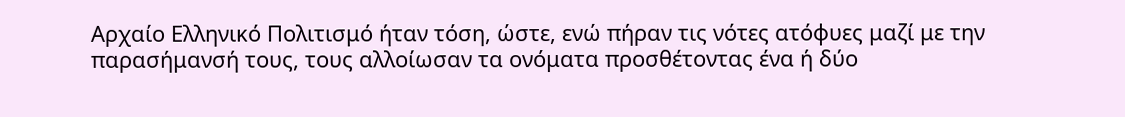Αρχαίο Ελληνικό Πολιτισμό ήταν τόση, ώστε, ενώ πήραν τις νότες ατόφυες μαζί με την παρασήμανσή τους, τους αλλοίωσαν τα ονόματα προσθέτοντας ένα ή δύο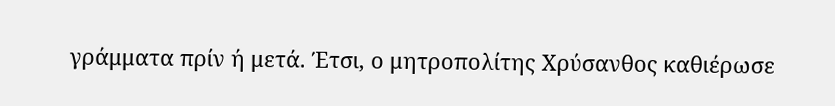γράμματα πρίν ή μετά. Έτσι, ο μητροπολίτης Χρύσανθος καθιέρωσε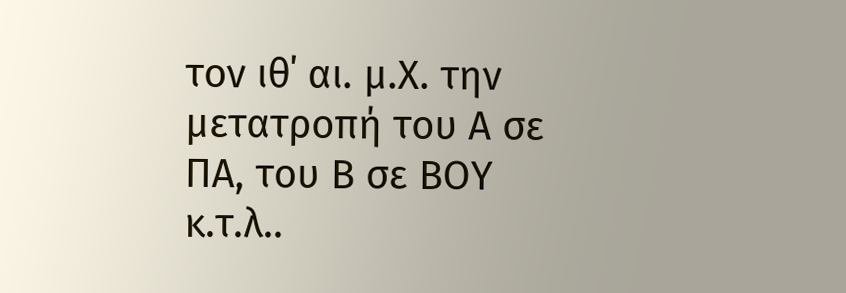τον ιθ΄ αι. μ.Χ. την μετατροπή του Α σε ΠΑ, του Β σε ΒΟΥ κ.τ.λ..